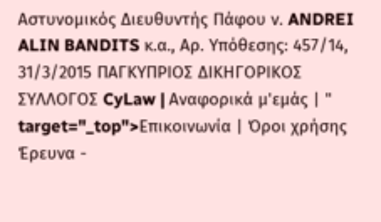Αστυνομικός Διευθυντής Πάφου ν. ANDREI ALIN BANDITS κ.α., Αρ. Υπόθεσης: 457/14, 31/3/2015 ΠΑΓΚΥΠΡΙΟΣ ΔΙΚΗΓΟΡΙΚΟΣ ΣΥΛΛΟΓΟΣ CyLaw | Αναφορικά μ'εμάς | " target="_top">Επικοινωνία | Όροι χρήσης Έρευνα -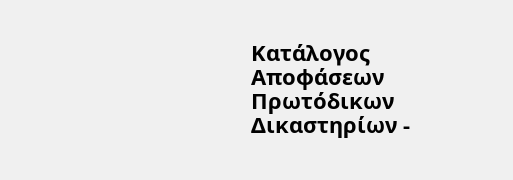Κατάλογος Αποφάσεων Πρωτόδικων Δικαστηρίων -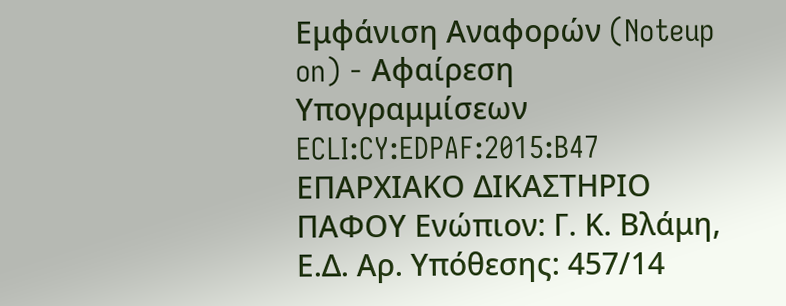Εμφάνιση Αναφορών (Noteup on) - Αφαίρεση Υπογραμμίσεων ECLI:CY:EDPAF:2015:B47 ΕΠΑΡΧΙΑΚΟ ΔΙΚΑΣΤΗΡΙΟ ΠΑΦΟΥ Ενώπιον: Γ. Κ. Βλάμη, Ε.Δ. Αρ. Υπόθεσης: 457/14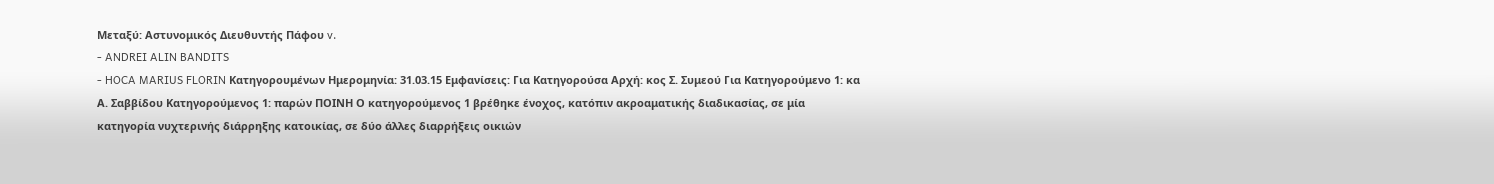Μεταξύ: Αστυνομικός Διευθυντής Πάφου v.
- ANDREI ALIN BANDITS
- HOCA MARIUS FLORIN Κατηγορουμένων Ημερομηνία: 31.03.15 Εμφανίσεις: Για Κατηγορούσα Αρχή: κος Σ. Συμεού Για Κατηγορούμενο 1: κα Α. Σαββίδου Κατηγορούμενος 1: παρών ΠΟΙΝΗ Ο κατηγορούμενος 1 βρέθηκε ένοχος, κατόπιν ακροαματικής διαδικασίας, σε μία κατηγορία νυχτερινής διάρρηξης κατοικίας, σε δύο άλλες διαρρήξεις οικιών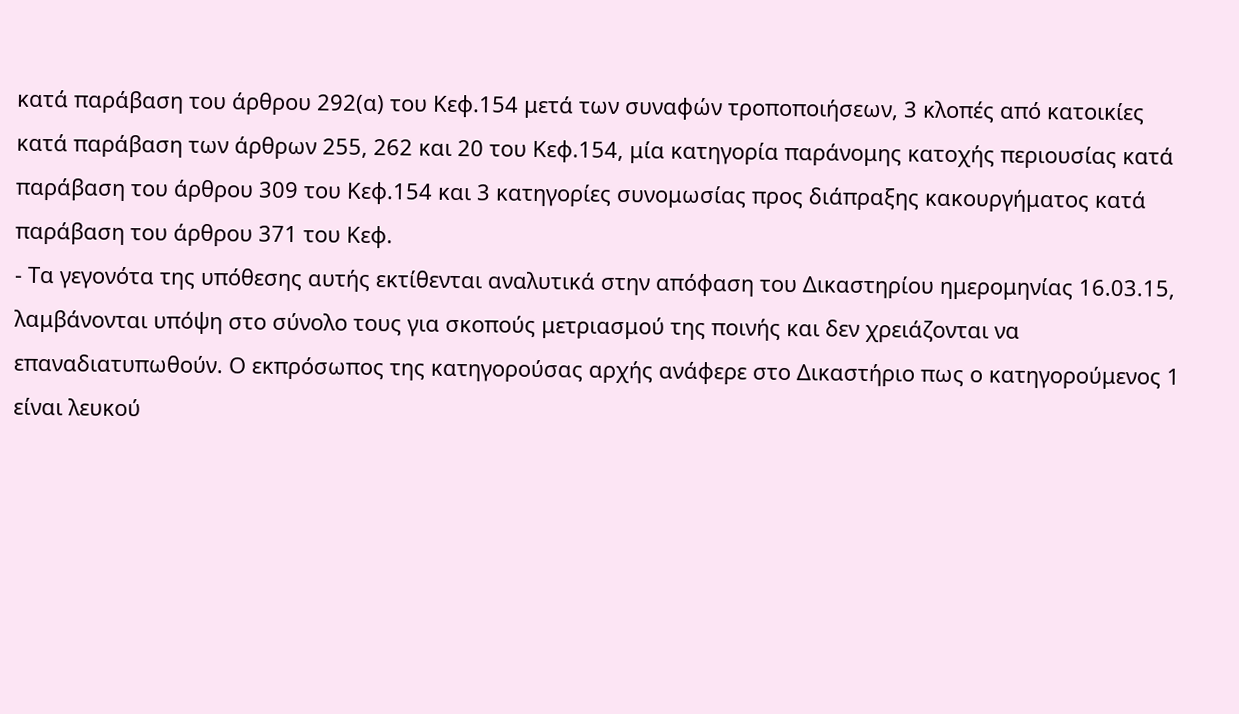κατά παράβαση του άρθρου 292(α) του Κεφ.154 μετά των συναφών τροποποιήσεων, 3 κλοπές από κατοικίες κατά παράβαση των άρθρων 255, 262 και 20 του Κεφ.154, μία κατηγορία παράνομης κατοχής περιουσίας κατά παράβαση του άρθρου 309 του Κεφ.154 και 3 κατηγορίες συνομωσίας προς διάπραξης κακουργήματος κατά παράβαση του άρθρου 371 του Κεφ.
- Τα γεγονότα της υπόθεσης αυτής εκτίθενται αναλυτικά στην απόφαση του Δικαστηρίου ημερομηνίας 16.03.15, λαμβάνονται υπόψη στο σύνολο τους για σκοπούς μετριασμού της ποινής και δεν χρειάζονται να επαναδιατυπωθούν. Ο εκπρόσωπος της κατηγορούσας αρχής ανάφερε στο Δικαστήριο πως ο κατηγορούμενος 1 είναι λευκού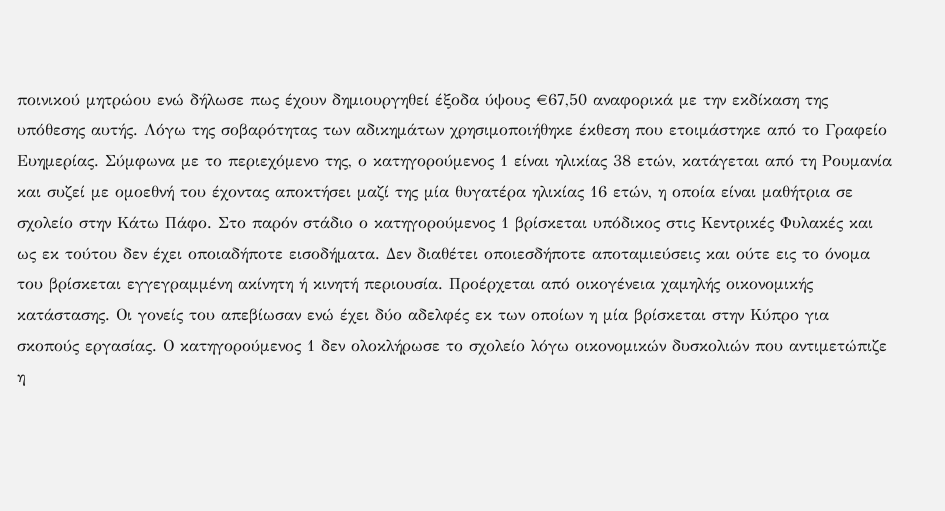ποινικού μητρώου ενώ δήλωσε πως έχουν δημιουργηθεί έξοδα ύψους €67,50 αναφορικά με την εκδίκαση της υπόθεσης αυτής. Λόγω της σοβαρότητας των αδικημάτων χρησιμοποιήθηκε έκθεση που ετοιμάστηκε από το Γραφείο Ευημερίας. Σύμφωνα με το περιεχόμενο της, ο κατηγορούμενος 1 είναι ηλικίας 38 ετών, κατάγεται από τη Ρουμανία και συζεί με ομοεθνή του έχοντας αποκτήσει μαζί της μία θυγατέρα ηλικίας 16 ετών, η οποία είναι μαθήτρια σε σχολείο στην Κάτω Πάφο. Στο παρόν στάδιο ο κατηγορούμενος 1 βρίσκεται υπόδικος στις Κεντρικές Φυλακές και ως εκ τούτου δεν έχει οποιαδήποτε εισοδήματα. Δεν διαθέτει οποιεσδήποτε αποταμιεύσεις και ούτε εις το όνομα του βρίσκεται εγγεγραμμένη ακίνητη ή κινητή περιουσία. Προέρχεται από οικογένεια χαμηλής οικονομικής κατάστασης. Οι γονείς του απεβίωσαν ενώ έχει δύο αδελφές εκ των οποίων η μία βρίσκεται στην Κύπρο για σκοπούς εργασίας. Ο κατηγορούμενος 1 δεν ολοκλήρωσε το σχολείο λόγω οικονομικών δυσκολιών που αντιμετώπιζε η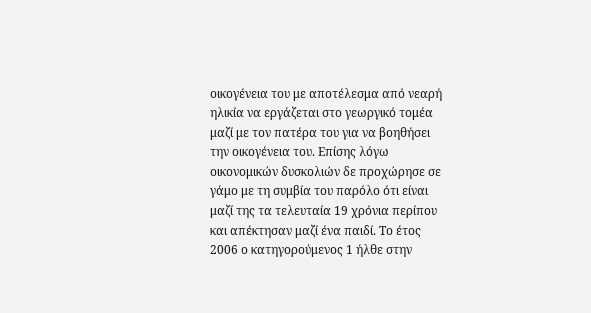οικογένεια του με αποτέλεσμα από νεαρή ηλικία να εργάζεται στο γεωργικό τομέα μαζί με τον πατέρα του για να βοηθήσει την οικογένεια του. Επίσης λόγω οικονομικών δυσκολιών δε προχώρησε σε γάμο με τη συμβία του παρόλο ότι είναι μαζί της τα τελευταία 19 χρόνια περίπου και απέκτησαν μαζί ένα παιδί. Το έτος 2006 ο κατηγορούμενος 1 ήλθε στην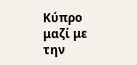Κύπρο μαζί με την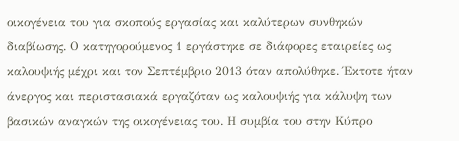οικογένεια του για σκοπούς εργασίας και καλύτερων συνθηκών διαβίωσης. Ο κατηγορούμενος 1 εργάστηκε σε διάφορες εταιρείες ως καλουψιής μέχρι και τον Σεπτέμβριο 2013 όταν απολύθηκε. Έκτοτε ήταν άνεργος και περιστασιακά εργαζόταν ως καλουψιής για κάλυψη των βασικών αναγκών της οικογένειας του. Η συμβία του στην Κύπρο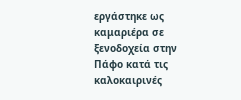εργάστηκε ως καμαριέρα σε ξενοδοχεία στην Πάφο κατά τις καλοκαιρινές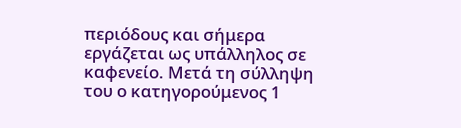περιόδους και σήμερα εργάζεται ως υπάλληλος σε καφενείο. Μετά τη σύλληψη του ο κατηγορούμενος 1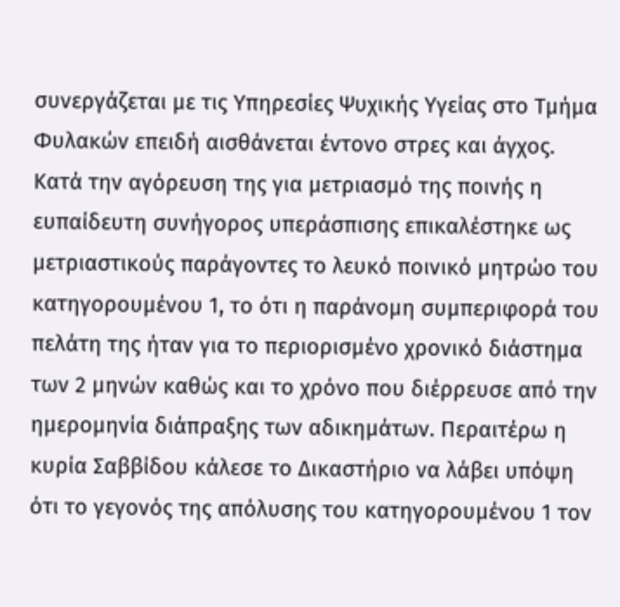συνεργάζεται με τις Υπηρεσίες Ψυχικής Υγείας στο Τμήμα Φυλακών επειδή αισθάνεται έντονο στρες και άγχος. Κατά την αγόρευση της για μετριασμό της ποινής η ευπαίδευτη συνήγορος υπεράσπισης επικαλέστηκε ως μετριαστικούς παράγοντες το λευκό ποινικό μητρώο του κατηγορουμένου 1, το ότι η παράνομη συμπεριφορά του πελάτη της ήταν για το περιορισμένο χρονικό διάστημα των 2 μηνών καθώς και το χρόνο που διέρρευσε από την ημερομηνία διάπραξης των αδικημάτων. Περαιτέρω η κυρία Σαββίδου κάλεσε το Δικαστήριο να λάβει υπόψη ότι το γεγονός της απόλυσης του κατηγορουμένου 1 τον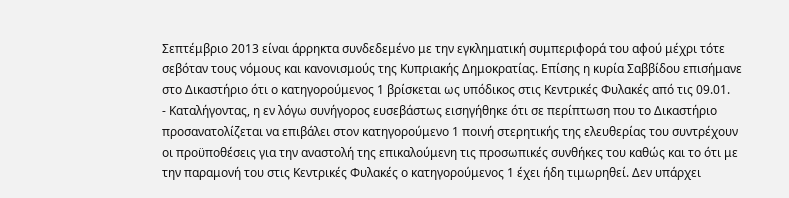Σεπτέμβριο 2013 είναι άρρηκτα συνδεδεμένο με την εγκληματική συμπεριφορά του αφού μέχρι τότε σεβόταν τους νόμους και κανονισμούς της Κυπριακής Δημοκρατίας. Επίσης η κυρία Σαββίδου επισήμανε στο Δικαστήριο ότι ο κατηγορούμενος 1 βρίσκεται ως υπόδικος στις Κεντρικές Φυλακές από τις 09.01.
- Καταλήγοντας, η εν λόγω συνήγορος ευσεβάστως εισηγήθηκε ότι σε περίπτωση που το Δικαστήριο προσανατολίζεται να επιβάλει στον κατηγορούμενο 1 ποινή στερητικής της ελευθερίας του συντρέχουν οι προϋποθέσεις για την αναστολή της επικαλούμενη τις προσωπικές συνθήκες του καθώς και το ότι με την παραμονή του στις Κεντρικές Φυλακές ο κατηγορούμενος 1 έχει ήδη τιμωρηθεί. Δεν υπάρχει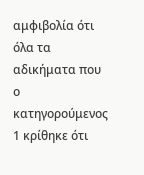αμφιβολία ότι όλα τα αδικήματα που ο κατηγορούμενος 1 κρίθηκε ότι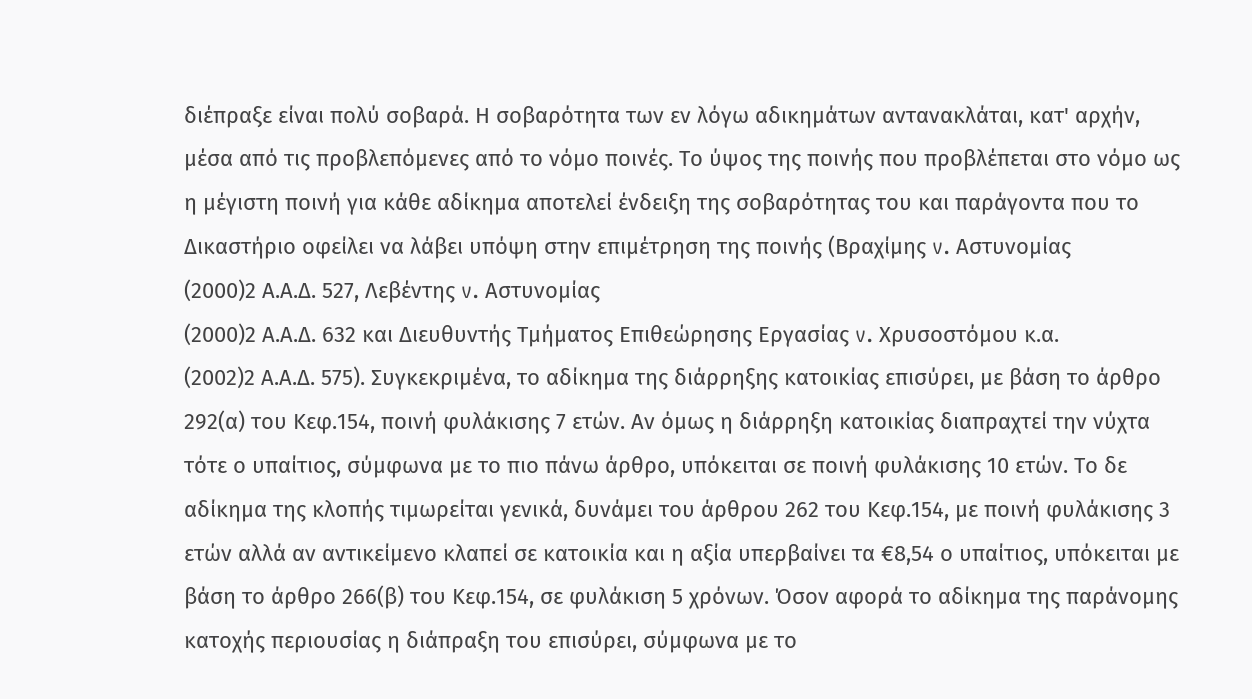διέπραξε είναι πολύ σοβαρά. Η σοβαρότητα των εν λόγω αδικημάτων αντανακλάται, κατ' αρχήν, μέσα από τις προβλεπόμενες από το νόμο ποινές. Το ύψος της ποινής που προβλέπεται στο νόμο ως η μέγιστη ποινή για κάθε αδίκημα αποτελεί ένδειξη της σοβαρότητας του και παράγοντα που το Δικαστήριο οφείλει να λάβει υπόψη στην επιμέτρηση της ποινής (Βραχίμης v. Αστυνομίας
(2000)2 Α.Α.Δ. 527, Λεβέντης v. Αστυνομίας
(2000)2 Α.Α.Δ. 632 και Διευθυντής Τμήματος Επιθεώρησης Εργασίας v. Χρυσοστόμου κ.α.
(2002)2 Α.Α.Δ. 575). Συγκεκριμένα, το αδίκημα της διάρρηξης κατοικίας επισύρει, με βάση το άρθρο 292(α) του Κεφ.154, ποινή φυλάκισης 7 ετών. Αν όμως η διάρρηξη κατοικίας διαπραχτεί την νύχτα τότε ο υπαίτιος, σύμφωνα με το πιο πάνω άρθρο, υπόκειται σε ποινή φυλάκισης 10 ετών. Το δε αδίκημα της κλοπής τιμωρείται γενικά, δυνάμει του άρθρου 262 του Κεφ.154, με ποινή φυλάκισης 3 ετών αλλά αν αντικείμενο κλαπεί σε κατοικία και η αξία υπερβαίνει τα €8,54 ο υπαίτιος, υπόκειται με βάση το άρθρο 266(β) του Κεφ.154, σε φυλάκιση 5 χρόνων. Όσον αφορά το αδίκημα της παράνομης κατοχής περιουσίας η διάπραξη του επισύρει, σύμφωνα με το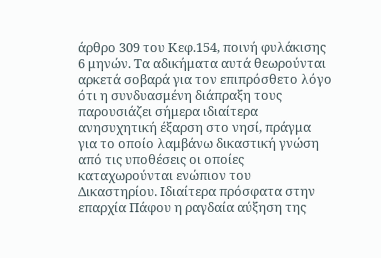άρθρο 309 του Κεφ.154, ποινή φυλάκισης 6 μηνών. Τα αδικήματα αυτά θεωρούνται αρκετά σοβαρά για τον επιπρόσθετο λόγο ότι η συνδυασμένη διάπραξη τους παρουσιάζει σήμερα ιδιαίτερα ανησυχητική έξαρση στο νησί, πράγμα για το οποίο λαμβάνω δικαστική γνώση από τις υποθέσεις οι οποίες καταχωρούνται ενώπιον του Δικαστηρίου. Ιδιαίτερα πρόσφατα στην επαρχία Πάφου η ραγδαία αύξηση της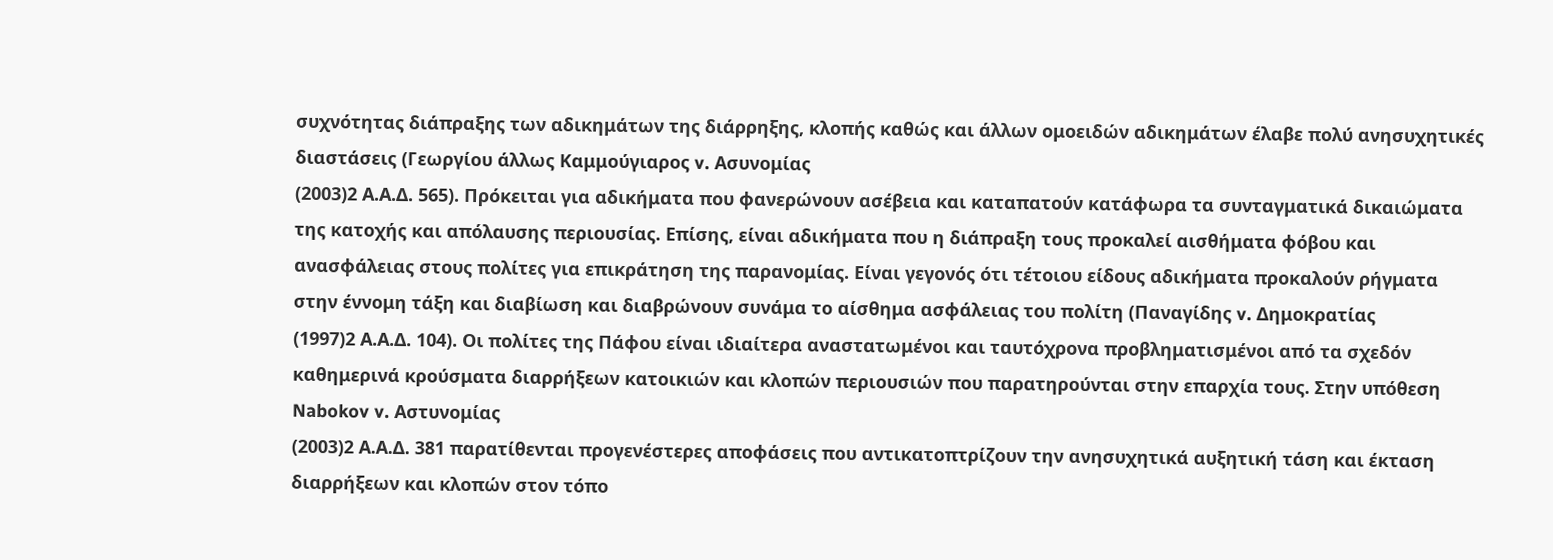συχνότητας διάπραξης των αδικημάτων της διάρρηξης, κλοπής καθώς και άλλων ομοειδών αδικημάτων έλαβε πολύ ανησυχητικές διαστάσεις (Γεωργίου άλλως Καμμούγιαρος v. Ασυνομίας
(2003)2 Α.Α.Δ. 565). Πρόκειται για αδικήματα που φανερώνουν ασέβεια και καταπατούν κατάφωρα τα συνταγματικά δικαιώματα της κατοχής και απόλαυσης περιουσίας. Επίσης, είναι αδικήματα που η διάπραξη τους προκαλεί αισθήματα φόβου και ανασφάλειας στους πολίτες για επικράτηση της παρανομίας. Είναι γεγονός ότι τέτοιου είδους αδικήματα προκαλούν ρήγματα στην έννομη τάξη και διαβίωση και διαβρώνουν συνάμα το αίσθημα ασφάλειας του πολίτη (Παναγίδης v. Δημοκρατίας
(1997)2 Α.Α.Δ. 104). Οι πολίτες της Πάφου είναι ιδιαίτερα αναστατωμένοι και ταυτόχρονα προβληματισμένοι από τα σχεδόν καθημερινά κρούσματα διαρρήξεων κατοικιών και κλοπών περιουσιών που παρατηρούνται στην επαρχία τους. Στην υπόθεση Nabokov v. Αστυνομίας
(2003)2 Α.Α.Δ. 381 παρατίθενται προγενέστερες αποφάσεις που αντικατοπτρίζουν την ανησυχητικά αυξητική τάση και έκταση διαρρήξεων και κλοπών στον τόπο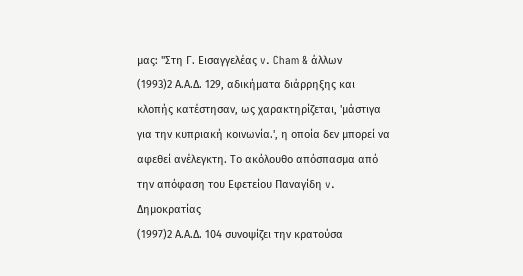μας: "Στη Γ. Εισαγγελέας v. Cham & άλλων
(1993)2 Α.Α.Δ. 129, αδικήματα διάρρηξης και κλοπής κατέστησαν, ως χαρακτηρίζεται, 'μάστιγα για την κυπριακή κοινωνία.', η οποία δεν μπορεί να αφεθεί ανέλεγκτη. Το ακόλουθο απόσπασμα από την απόφαση του Εφετείου Παναγίδη v. Δημοκρατίας
(1997)2 Α.Α.Δ. 104 συνοψίζει την κρατούσα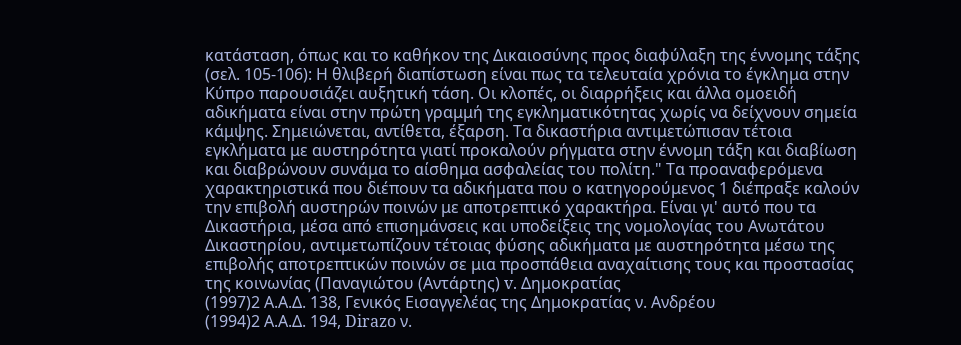κατάσταση, όπως και το καθήκον της Δικαιοσύνης προς διαφύλαξη της έννομης τάξης (σελ. 105-106): Η θλιβερή διαπίστωση είναι πως τα τελευταία χρόνια το έγκλημα στην Κύπρο παρουσιάζει αυξητική τάση. Οι κλοπές, οι διαρρήξεις και άλλα ομοειδή αδικήματα είναι στην πρώτη γραμμή της εγκληματικότητας χωρίς να δείχνουν σημεία κάμψης. Σημειώνεται, αντίθετα, έξαρση. Τα δικαστήρια αντιμετώπισαν τέτοια εγκλήματα με αυστηρότητα γιατί προκαλούν ρήγματα στην έννομη τάξη και διαβίωση και διαβρώνουν συνάμα το αίσθημα ασφαλείας του πολίτη." Τα προαναφερόμενα χαρακτηριστικά που διέπουν τα αδικήματα που ο κατηγορούμενος 1 διέπραξε καλούν την επιβολή αυστηρών ποινών με αποτρεπτικό χαρακτήρα. Είναι γι' αυτό που τα Δικαστήρια, μέσα από επισημάνσεις και υποδείξεις της νομολογίας του Ανωτάτου Δικαστηρίου, αντιμετωπίζουν τέτοιας φύσης αδικήματα με αυστηρότητα μέσω της επιβολής αποτρεπτικών ποινών σε μια προσπάθεια αναχαίτισης τους και προστασίας της κοινωνίας (Παναγιώτου (Αντάρτης) v. Δημοκρατίας
(1997)2 Α.Α.Δ. 138, Γενικός Εισαγγελέας της Δημοκρατίας ν. Ανδρέου
(1994)2 Α.Α.Δ. 194, Dirazo ν.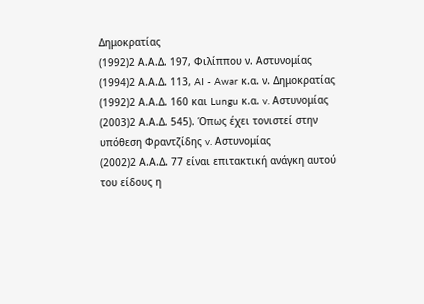Δημοκρατίας
(1992)2 Α.Α.Δ. 197, Φιλίππου ν. Αστυνομίας
(1994)2 Α.Α.Δ. 113, AI - Awar κ.α. ν. Δημοκρατίας
(1992)2 Α.Α.Δ. 160 και Lungu κ.α. v. Αστυνομίας
(2003)2 Α.Α.Δ. 545). Όπως έχει τονιστεί στην υπόθεση Φραντζίδης v. Αστυνομίας
(2002)2 Α.Α.Δ. 77 είναι επιτακτική ανάγκη αυτού του είδους η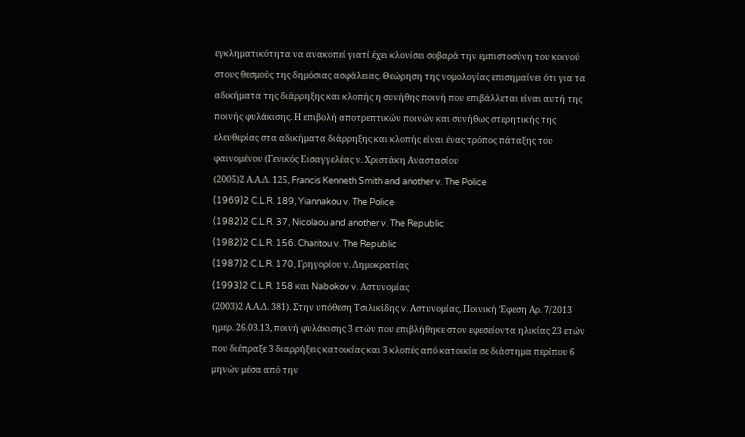εγκληματικότητα να ανακοπεί γιατί έχει κλονίσει σοβαρά την εμπιστοσύνη του κοινού στους θεσμούς της δημόσιας ασφάλειας. Θεώρηση της νομολογίας επισημαίνει ότι για τα αδικήματα της διάρρηξης και κλοπής η συνήθης ποινή που επιβάλλεται είναι αυτή της ποινής φυλάκισης. Η επιβολή αποτρεπτικών ποινών και συνήθως στερητικής της ελευθερίας στα αδικήματα διάρρηξης και κλοπής είναι ένας τρόπος πάταξης του φαινομένου (Γενικός Εισαγγελέας ν. Χριστάκη Αναστασίου
(2005)2 Α.Α.Δ. 125, Francis Kenneth Smith and another v. The Police
(1969)2 C.L.R. 189, Yiannakou v. The Police
(1982)2 C.L.R. 37, Nicolaou and another v. The Republic
(1982)2 C.L.R. 156. Charitou v. The Republic
(1987)2 C.L.R. 170, Γρηγορίου ν. Δημοκρατίας
(1993)2 C.L.R. 158 και Nabokov v. Αστυνομίας
(2003)2 Α.Α.Δ. 381). Στην υπόθεση Τσιλικίδης v. Αστυνομίας, Ποινική Έφεση Αρ. 7/2013 ημερ. 26.03.13, ποινή φυλάκισης 3 ετών που επιβλήθηκε στον εφεσείοντα ηλικίας 23 ετών που διέπραξε 3 διαρρήξεις κατοικίας και 3 κλοπές από κατοικία σε διάστημα περίπου 6 μηνών μέσα από την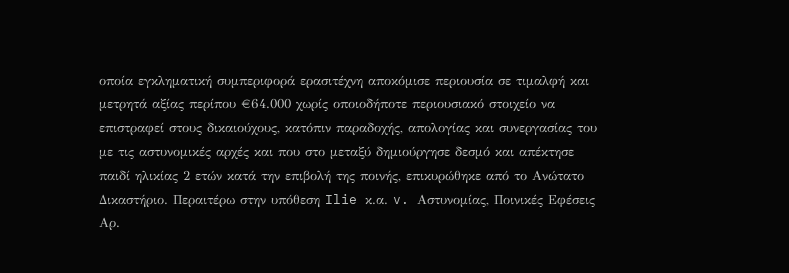οποία εγκληματική συμπεριφορά ερασιτέχνη αποκόμισε περιουσία σε τιμαλφή και μετρητά αξίας περίπου €64.000 χωρίς οποιοδήποτε περιουσιακό στοιχείο να επιστραφεί στους δικαιούχους, κατόπιν παραδοχής, απολογίας και συνεργασίας του με τις αστυνομικές αρχές και που στο μεταξύ δημιούργησε δεσμό και απέκτησε παιδί ηλικίας 2 ετών κατά την επιβολή της ποινής, επικυρώθηκε από το Ανώτατο Δικαστήριο. Περαιτέρω στην υπόθεση Ilie κ.α. v. Αστυνομίας, Ποινικές Εφέσεις Αρ.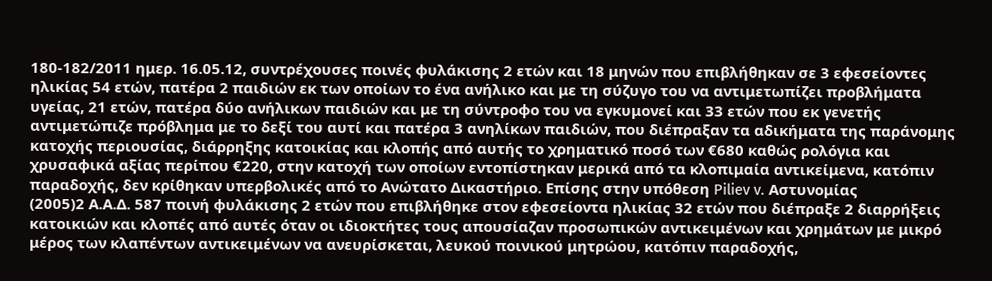180-182/2011 ημερ. 16.05.12, συντρέχουσες ποινές φυλάκισης 2 ετών και 18 μηνών που επιβλήθηκαν σε 3 εφεσείοντες ηλικίας 54 ετών, πατέρα 2 παιδιών εκ των οποίων το ένα ανήλικο και με τη σύζυγο του να αντιμετωπίζει προβλήματα υγείας, 21 ετών, πατέρα δύο ανήλικων παιδιών και με τη σύντροφο του να εγκυμονεί και 33 ετών που εκ γενετής αντιμετώπιζε πρόβλημα με το δεξί του αυτί και πατέρα 3 ανηλίκων παιδιών, που διέπραξαν τα αδικήματα της παράνομης κατοχής περιουσίας, διάρρηξης κατοικίας και κλοπής από αυτής το χρηματικό ποσό των €680 καθώς ρολόγια και χρυσαφικά αξίας περίπου €220, στην κατοχή των οποίων εντοπίστηκαν μερικά από τα κλοπιμαία αντικείμενα, κατόπιν παραδοχής, δεν κρίθηκαν υπερβολικές από το Ανώτατο Δικαστήριο. Επίσης στην υπόθεση Piliev v. Αστυνομίας
(2005)2 Α.Α.Δ. 587 ποινή φυλάκισης 2 ετών που επιβλήθηκε στον εφεσείοντα ηλικίας 32 ετών που διέπραξε 2 διαρρήξεις κατοικιών και κλοπές από αυτές όταν οι ιδιοκτήτες τους απουσίαζαν προσωπικών αντικειμένων και χρημάτων με μικρό μέρος των κλαπέντων αντικειμένων να ανευρίσκεται, λευκού ποινικού μητρώου, κατόπιν παραδοχής,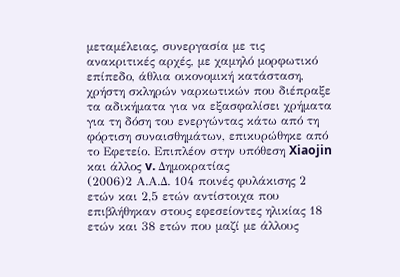μεταμέλειας, συνεργασία με τις ανακριτικές αρχές, με χαμηλό μορφωτικό επίπεδο, άθλια οικονομική κατάσταση, χρήστη σκληρών ναρκωτικών που διέπραξε τα αδικήματα για να εξασφαλίσει χρήματα για τη δόση του ενεργώντας κάτω από τη φόρτιση συναισθημάτων, επικυρώθηκε από το Εφετείο. Επιπλέον στην υπόθεση Xiaojin και άλλος v. Δημοκρατίας
(2006)2 Α.Α.Δ. 104 ποινές φυλάκισης 2 ετών και 2,5 ετών αντίστοιχα που επιβλήθηκαν στους εφεσείοντες ηλικίας 18 ετών και 38 ετών που μαζί με άλλους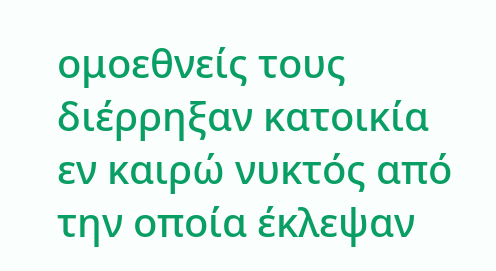ομοεθνείς τους διέρρηξαν κατοικία εν καιρώ νυκτός από την οποία έκλεψαν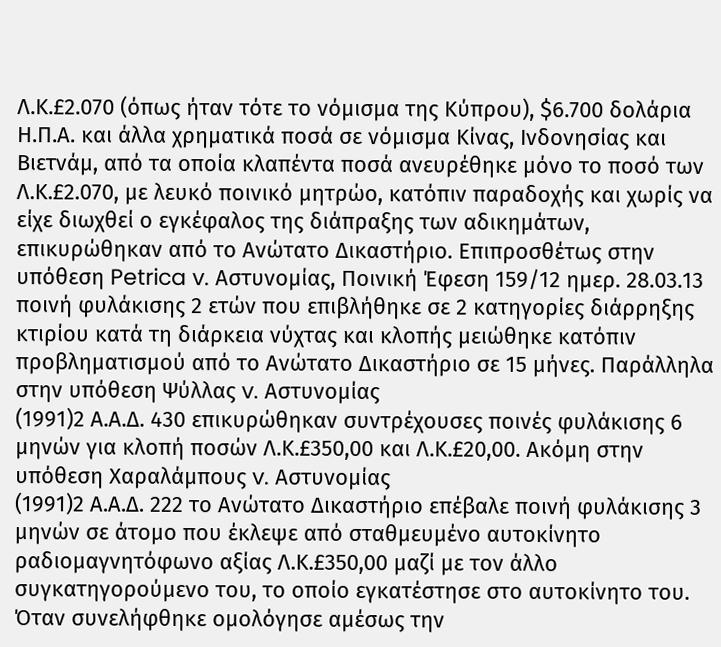Λ.Κ.£2.070 (όπως ήταν τότε το νόμισμα της Κύπρου), $6.700 δολάρια Η.Π.Α. και άλλα χρηματικά ποσά σε νόμισμα Κίνας, Ινδονησίας και Βιετνάμ, από τα οποία κλαπέντα ποσά ανευρέθηκε μόνο το ποσό των Λ.Κ.£2.070, με λευκό ποινικό μητρώο, κατόπιν παραδοχής και χωρίς να είχε διωχθεί ο εγκέφαλος της διάπραξης των αδικημάτων, επικυρώθηκαν από το Ανώτατο Δικαστήριο. Επιπροσθέτως στην υπόθεση Petrica v. Αστυνομίας, Ποινική Έφεση 159/12 ημερ. 28.03.13 ποινή φυλάκισης 2 ετών που επιβλήθηκε σε 2 κατηγορίες διάρρηξης κτιρίου κατά τη διάρκεια νύχτας και κλοπής μειώθηκε κατόπιν προβληματισμού από το Ανώτατο Δικαστήριο σε 15 μήνες. Παράλληλα στην υπόθεση Ψύλλας v. Αστυνομίας
(1991)2 Α.Α.Δ. 430 επικυρώθηκαν συντρέχουσες ποινές φυλάκισης 6 μηνών για κλοπή ποσών Λ.Κ.£350,00 και Λ.Κ.£20,00. Ακόμη στην υπόθεση Χαραλάμπους v. Αστυνομίας
(1991)2 Α.Α.Δ. 222 το Ανώτατο Δικαστήριο επέβαλε ποινή φυλάκισης 3 μηνών σε άτομο που έκλεψε από σταθμευμένο αυτοκίνητο ραδιομαγνητόφωνο αξίας Λ.Κ.£350,00 μαζί με τον άλλο συγκατηγορούμενο του, το οποίο εγκατέστησε στο αυτοκίνητο του. Όταν συνελήφθηκε ομολόγησε αμέσως την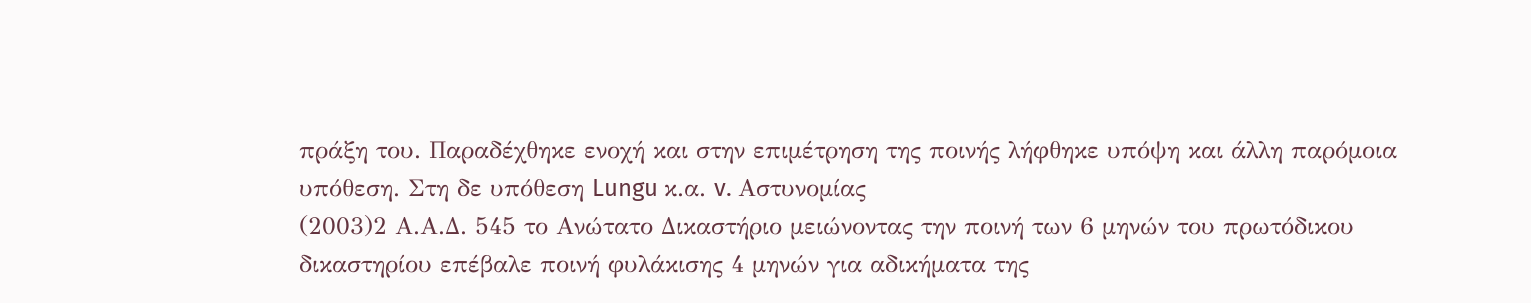πράξη του. Παραδέχθηκε ενοχή και στην επιμέτρηση της ποινής λήφθηκε υπόψη και άλλη παρόμοια υπόθεση. Στη δε υπόθεση Lungu κ.α. v. Αστυνομίας
(2003)2 Α.Α.Δ. 545 το Ανώτατο Δικαστήριο μειώνοντας την ποινή των 6 μηνών του πρωτόδικου δικαστηρίου επέβαλε ποινή φυλάκισης 4 μηνών για αδικήματα της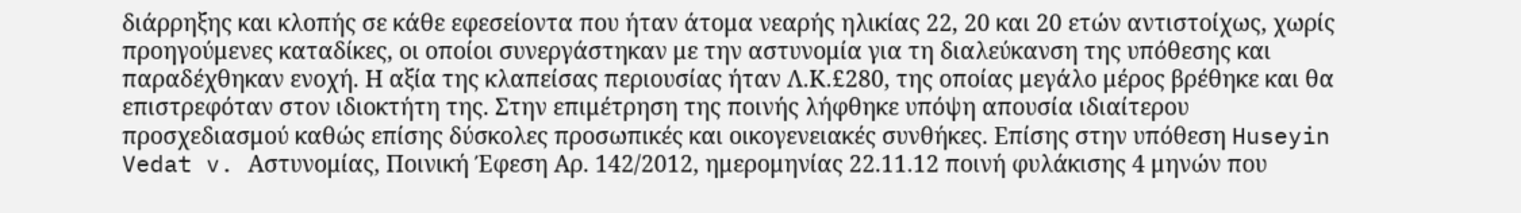διάρρηξης και κλοπής σε κάθε εφεσείοντα που ήταν άτομα νεαρής ηλικίας 22, 20 και 20 ετών αντιστοίχως, χωρίς προηγούμενες καταδίκες, οι οποίοι συνεργάστηκαν με την αστυνομία για τη διαλεύκανση της υπόθεσης και παραδέχθηκαν ενοχή. Η αξία της κλαπείσας περιουσίας ήταν Λ.Κ.£280, της οποίας μεγάλο μέρος βρέθηκε και θα επιστρεφόταν στον ιδιοκτήτη της. Στην επιμέτρηση της ποινής λήφθηκε υπόψη απουσία ιδιαίτερου προσχεδιασμού καθώς επίσης δύσκολες προσωπικές και οικογενειακές συνθήκες. Επίσης στην υπόθεση Huseyin Vedat v. Αστυνομίας, Ποινική Έφεση Αρ. 142/2012, ημερομηνίας 22.11.12 ποινή φυλάκισης 4 μηνών που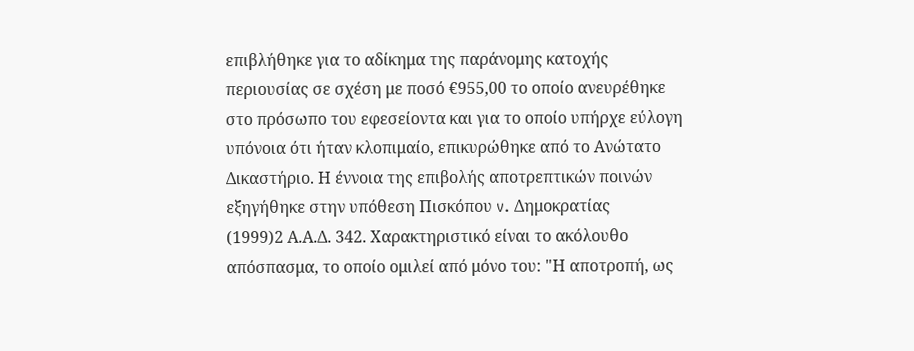επιβλήθηκε για το αδίκημα της παράνομης κατοχής περιουσίας σε σχέση με ποσό €955,00 το οποίο ανευρέθηκε στο πρόσωπο του εφεσείοντα και για το οποίο υπήρχε εύλογη υπόνοια ότι ήταν κλοπιμαίο, επικυρώθηκε από το Ανώτατο Δικαστήριο. Η έννοια της επιβολής αποτρεπτικών ποινών εξηγήθηκε στην υπόθεση Πισκόπου v. Δημοκρατίας
(1999)2 Α.Α.Δ. 342. Χαρακτηριστικό είναι το ακόλουθο απόσπασμα, το οποίο ομιλεί από μόνο του: "Η αποτροπή, ως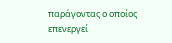παράγοντας ο οποίος επενεργεί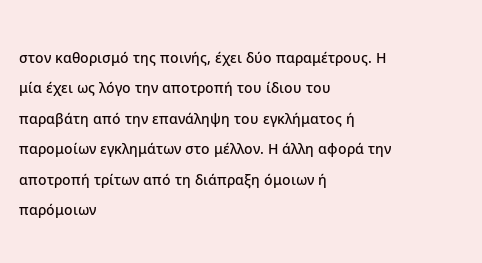στον καθορισμό της ποινής, έχει δύο παραμέτρους. Η μία έχει ως λόγο την αποτροπή του ίδιου του παραβάτη από την επανάληψη του εγκλήματος ή παρομοίων εγκλημάτων στο μέλλον. Η άλλη αφορά την αποτροπή τρίτων από τη διάπραξη όμοιων ή παρόμοιων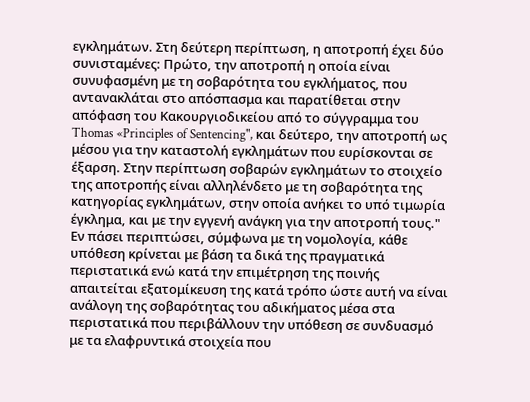εγκλημάτων. Στη δεύτερη περίπτωση, η αποτροπή έχει δύο συνισταμένες: Πρώτο, την αποτροπή η οποία είναι συνυφασμένη με τη σοβαρότητα του εγκλήματος, που αντανακλάται στο απόσπασμα και παρατίθεται στην απόφαση του Κακουργιοδικείου από το σύγγραμμα του Thomas «Principles of Sentencing", και δεύτερο, την αποτροπή ως μέσου για την καταστολή εγκλημάτων που ευρίσκονται σε έξαρση. Στην περίπτωση σοβαρών εγκλημάτων το στοιχείο της αποτροπής είναι αλληλένδετο με τη σοβαρότητα της κατηγορίας εγκλημάτων, στην οποία ανήκει το υπό τιμωρία έγκλημα, και με την εγγενή ανάγκη για την αποτροπή τους." Εν πάσει περιπτώσει, σύμφωνα με τη νομολογία, κάθε υπόθεση κρίνεται με βάση τα δικά της πραγματικά περιστατικά ενώ κατά την επιμέτρηση της ποινής απαιτείται εξατομίκευση της κατά τρόπο ώστε αυτή να είναι ανάλογη της σοβαρότητας του αδικήματος μέσα στα περιστατικά που περιβάλλουν την υπόθεση σε συνδυασμό με τα ελαφρυντικά στοιχεία που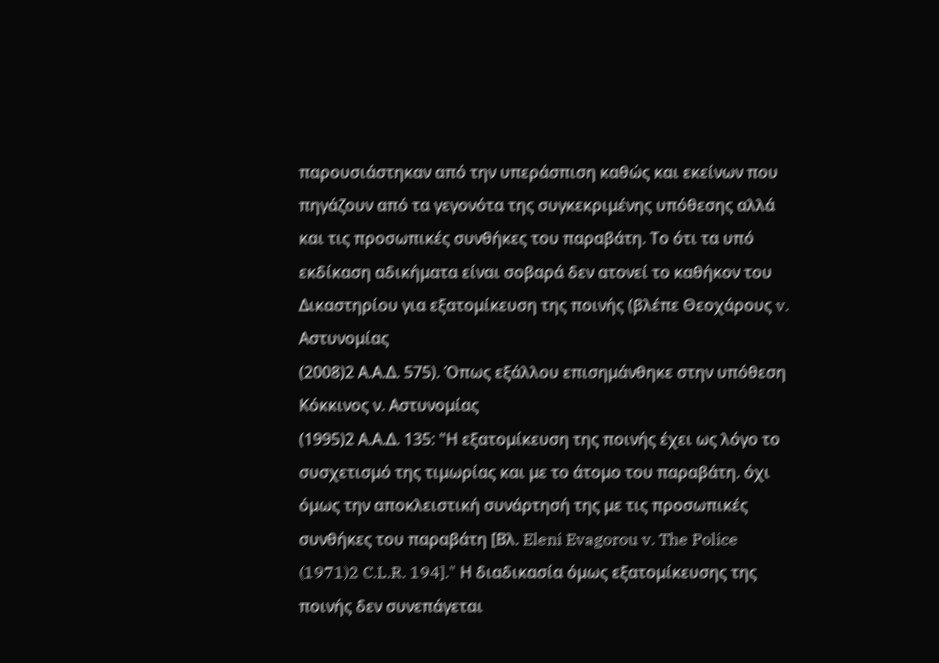παρουσιάστηκαν από την υπεράσπιση καθώς και εκείνων που πηγάζουν από τα γεγονότα της συγκεκριμένης υπόθεσης αλλά και τις προσωπικές συνθήκες του παραβάτη. Το ότι τα υπό εκδίκαση αδικήματα είναι σοβαρά δεν ατονεί το καθήκον του Δικαστηρίου για εξατομίκευση της ποινής (βλέπε Θεοχάρους v. Αστυνομίας
(2008)2 Α.Α.Δ. 575). Όπως εξάλλου επισημάνθηκε στην υπόθεση Κόκκινος ν. Αστυνομίας
(1995)2 Α.Α.Δ. 135: "Η εξατομίκευση της ποινής έχει ως λόγο το συσχετισμό της τιμωρίας και με το άτομο του παραβάτη. όχι όμως την αποκλειστική συνάρτησή της με τις προσωπικές συνθήκες του παραβάτη [Βλ. Eleni Evagorou v. The Police
(1971)2 C.L.R. 194]." Η διαδικασία όμως εξατομίκευσης της ποινής δεν συνεπάγεται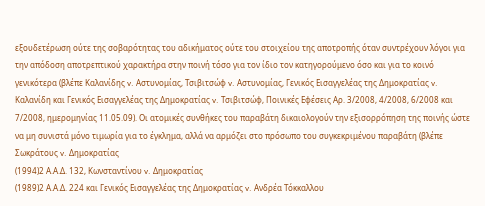εξουδετέρωση ούτε της σοβαρότητας του αδικήματος ούτε του στοιχείου της αποτροπής όταν συντρέχουν λόγοι για την απόδοση αποτρεπτικού χαρακτήρα στην ποινή τόσο για τον ίδιο τον κατηγορούμενο όσο και για το κοινό γενικότερα (βλέπε Καλανίδης v. Αστυνομίας, Τσιβιτσώφ v. Αστυνομίας, Γενικός Εισαγγελέας της Δημοκρατίας v. Καλανίδη και Γενικός Εισαγγελέας της Δημοκρατίας v. Τσιβιτσώφ, Ποινικές Εφέσεις Αρ. 3/2008, 4/2008, 6/2008 και 7/2008, ημερομηνίας 11.05.09). Οι ατομικές συνθήκες του παραβάτη δικαιολογούν την εξισορρόπηση της ποινής ώστε να μη συνιστά μόνο τιμωρία για το έγκλημα, αλλά να αρμόζει στο πρόσωπο του συγκεκριμένου παραβάτη (βλέπε Σωκράτους v. Δημοκρατίας
(1994)2 Α.Α.Δ. 132, Κωνσταντίνου v. Δημοκρατίας
(1989)2 Α.Α.Δ. 224 και Γενικός Εισαγγελέας της Δημοκρατίας v. Ανδρέα Τόκκαλλου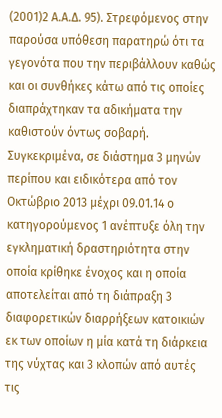(2001)2 Α.Α.Δ. 95). Στρεφόμενος στην παρούσα υπόθεση παρατηρώ ότι τα γεγονότα που την περιβάλλουν καθώς και οι συνθήκες κάτω από τις οποίες διαπράχτηκαν τα αδικήματα την καθιστούν όντως σοβαρή. Συγκεκριμένα, σε διάστημα 3 μηνών περίπου και ειδικότερα από τον Οκτώβριο 2013 μέχρι 09.01.14 ο κατηγορούμενος 1 ανέπτυξε όλη την εγκληματική δραστηριότητα στην οποία κρίθηκε ένοχος και η οποία αποτελείται από τη διάπραξη 3 διαφορετικών διαρρήξεων κατοικιών εκ των οποίων η μία κατά τη διάρκεια της νύχτας και 3 κλοπών από αυτές τις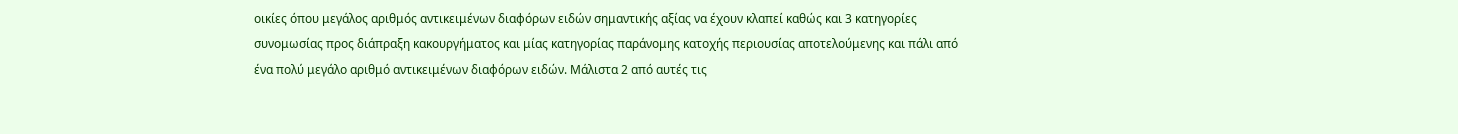οικίες όπου μεγάλος αριθμός αντικειμένων διαφόρων ειδών σημαντικής αξίας να έχουν κλαπεί καθώς και 3 κατηγορίες συνομωσίας προς διάπραξη κακουργήματος και μίας κατηγορίας παράνομης κατοχής περιουσίας αποτελούμενης και πάλι από ένα πολύ μεγάλο αριθμό αντικειμένων διαφόρων ειδών. Μάλιστα 2 από αυτές τις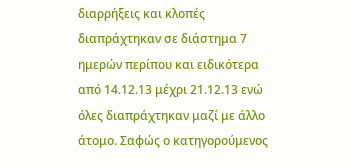διαρρήξεις και κλοπές διαπράχτηκαν σε διάστημα 7 ημερών περίπου και ειδικότερα από 14.12.13 μέχρι 21.12.13 ενώ όλες διαπράχτηκαν μαζί με άλλο άτομο. Σαφώς ο κατηγορούμενος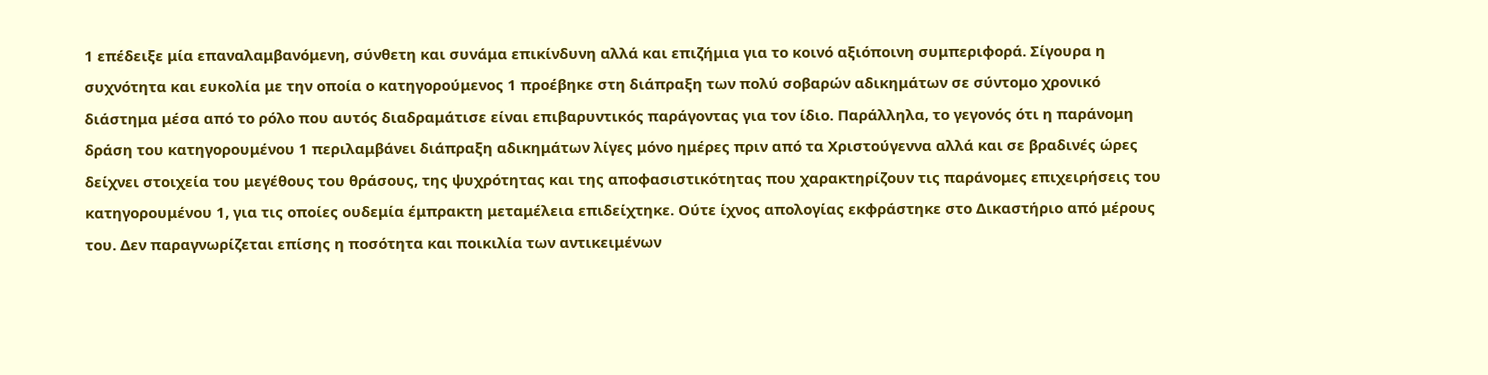1 επέδειξε μία επαναλαμβανόμενη, σύνθετη και συνάμα επικίνδυνη αλλά και επιζήμια για το κοινό αξιόποινη συμπεριφορά. Σίγουρα η συχνότητα και ευκολία με την οποία ο κατηγορούμενος 1 προέβηκε στη διάπραξη των πολύ σοβαρών αδικημάτων σε σύντομο χρονικό διάστημα μέσα από το ρόλο που αυτός διαδραμάτισε είναι επιβαρυντικός παράγοντας για τον ίδιο. Παράλληλα, το γεγονός ότι η παράνομη δράση του κατηγορουμένου 1 περιλαμβάνει διάπραξη αδικημάτων λίγες μόνο ημέρες πριν από τα Χριστούγεννα αλλά και σε βραδινές ώρες δείχνει στοιχεία του μεγέθους του θράσους, της ψυχρότητας και της αποφασιστικότητας που χαρακτηρίζουν τις παράνομες επιχειρήσεις του κατηγορουμένου 1, για τις οποίες ουδεμία έμπρακτη μεταμέλεια επιδείχτηκε. Ούτε ίχνος απολογίας εκφράστηκε στο Δικαστήριο από μέρους του. Δεν παραγνωρίζεται επίσης η ποσότητα και ποικιλία των αντικειμένων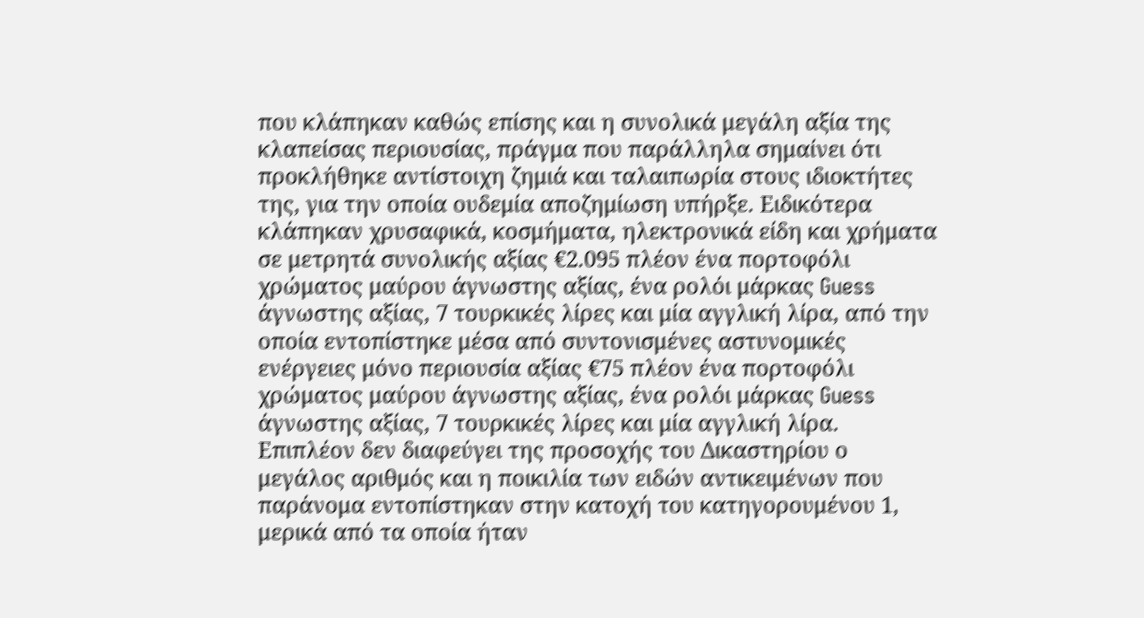που κλάπηκαν καθώς επίσης και η συνολικά μεγάλη αξία της κλαπείσας περιουσίας, πράγμα που παράλληλα σημαίνει ότι προκλήθηκε αντίστοιχη ζημιά και ταλαιπωρία στους ιδιοκτήτες της, για την οποία ουδεμία αποζημίωση υπήρξε. Ειδικότερα κλάπηκαν χρυσαφικά, κοσμήματα, ηλεκτρονικά είδη και χρήματα σε μετρητά συνολικής αξίας €2.095 πλέον ένα πορτοφόλι χρώματος μαύρου άγνωστης αξίας, ένα ρολόι μάρκας Guess άγνωστης αξίας, 7 τουρκικές λίρες και μία αγγλική λίρα, από την οποία εντοπίστηκε μέσα από συντονισμένες αστυνομικές ενέργειες μόνο περιουσία αξίας €75 πλέον ένα πορτοφόλι χρώματος μαύρου άγνωστης αξίας, ένα ρολόι μάρκας Guess άγνωστης αξίας, 7 τουρκικές λίρες και μία αγγλική λίρα. Επιπλέον δεν διαφεύγει της προσοχής του Δικαστηρίου ο μεγάλος αριθμός και η ποικιλία των ειδών αντικειμένων που παράνομα εντοπίστηκαν στην κατοχή του κατηγορουμένου 1, μερικά από τα οποία ήταν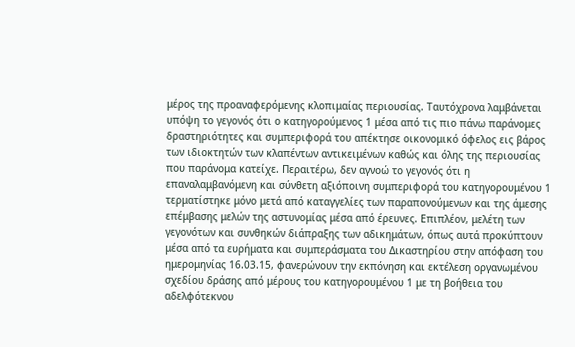μέρος της προαναφερόμενης κλοπιμαίας περιουσίας. Ταυτόχρονα λαμβάνεται υπόψη το γεγονός ότι ο κατηγορούμενος 1 μέσα από τις πιο πάνω παράνομες δραστηριότητες και συμπεριφορά του απέκτησε οικονομικό όφελος εις βάρος των ιδιοκτητών των κλαπέντων αντικειμένων καθώς και όλης της περιουσίας που παράνομα κατείχε. Περαιτέρω, δεν αγνοώ το γεγονός ότι η επαναλαμβανόμενη και σύνθετη αξιόποινη συμπεριφορά του κατηγορουμένου 1 τερματίστηκε μόνο μετά από καταγγελίες των παραπονούμενων και της άμεσης επέμβασης μελών της αστυνομίας μέσα από έρευνες. Επιπλέον, μελέτη των γεγονότων και συνθηκών διάπραξης των αδικημάτων, όπως αυτά προκύπτουν μέσα από τα ευρήματα και συμπεράσματα του Δικαστηρίου στην απόφαση του ημερομηνίας 16.03.15, φανερώνουν την εκπόνηση και εκτέλεση οργανωμένου σχεδίου δράσης από μέρους του κατηγορουμένου 1 με τη βοήθεια του αδελφότεκνου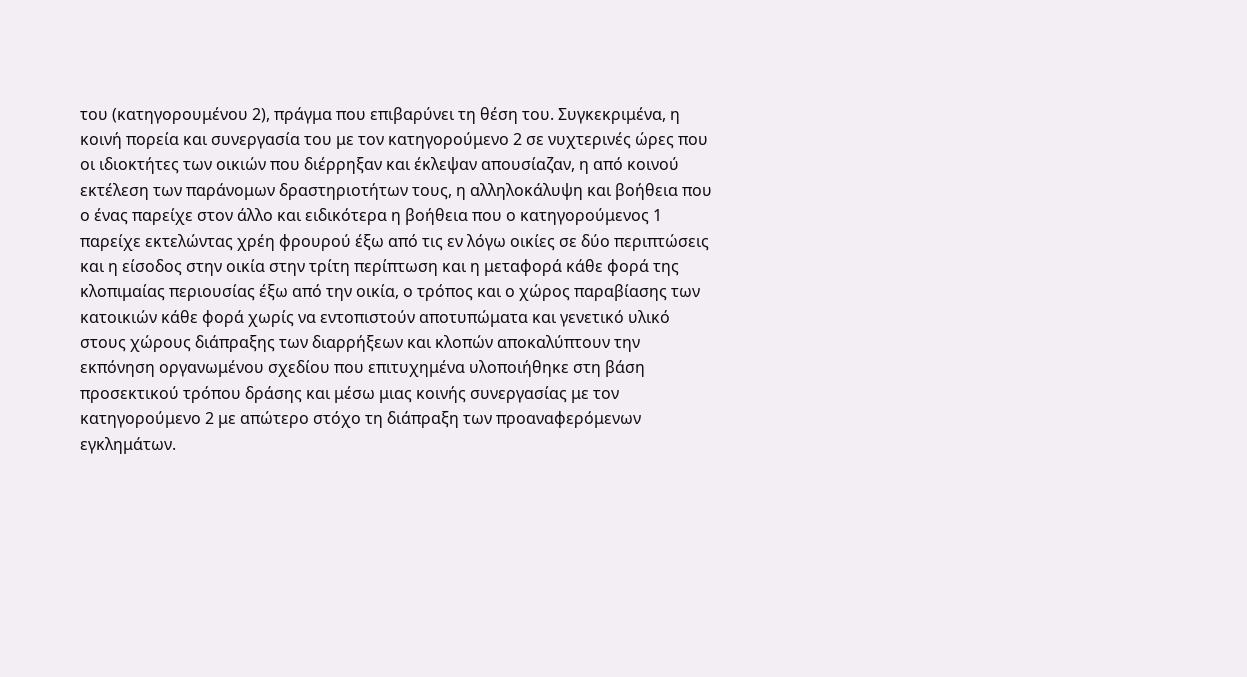του (κατηγορουμένου 2), πράγμα που επιβαρύνει τη θέση του. Συγκεκριμένα, η κοινή πορεία και συνεργασία του με τον κατηγορούμενο 2 σε νυχτερινές ώρες που οι ιδιοκτήτες των οικιών που διέρρηξαν και έκλεψαν απουσίαζαν, η από κοινού εκτέλεση των παράνομων δραστηριοτήτων τους, η αλληλοκάλυψη και βοήθεια που ο ένας παρείχε στον άλλο και ειδικότερα η βοήθεια που ο κατηγορούμενος 1 παρείχε εκτελώντας χρέη φρουρού έξω από τις εν λόγω οικίες σε δύο περιπτώσεις και η είσοδος στην οικία στην τρίτη περίπτωση και η μεταφορά κάθε φορά της κλοπιμαίας περιουσίας έξω από την οικία, ο τρόπος και ο χώρος παραβίασης των κατοικιών κάθε φορά χωρίς να εντοπιστούν αποτυπώματα και γενετικό υλικό στους χώρους διάπραξης των διαρρήξεων και κλοπών αποκαλύπτουν την εκπόνηση οργανωμένου σχεδίου που επιτυχημένα υλοποιήθηκε στη βάση προσεκτικού τρόπου δράσης και μέσω μιας κοινής συνεργασίας με τον κατηγορούμενο 2 με απώτερο στόχο τη διάπραξη των προαναφερόμενων εγκλημάτων.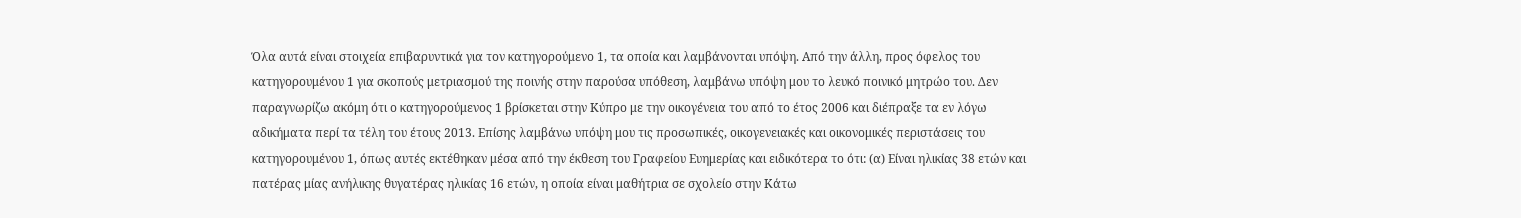Όλα αυτά είναι στοιχεία επιβαρυντικά για τον κατηγορούμενο 1, τα οποία και λαμβάνονται υπόψη. Από την άλλη, προς όφελος του κατηγορουμένου 1 για σκοπούς μετριασμού της ποινής στην παρούσα υπόθεση, λαμβάνω υπόψη μου το λευκό ποινικό μητρώο του. Δεν παραγνωρίζω ακόμη ότι ο κατηγορούμενος 1 βρίσκεται στην Κύπρο με την οικογένεια του από το έτος 2006 και διέπραξε τα εν λόγω αδικήματα περί τα τέλη του έτους 2013. Επίσης λαμβάνω υπόψη μου τις προσωπικές, οικογενειακές και οικονομικές περιστάσεις του κατηγορουμένου 1, όπως αυτές εκτέθηκαν μέσα από την έκθεση του Γραφείου Ευημερίας και ειδικότερα το ότι: (α) Είναι ηλικίας 38 ετών και πατέρας μίας ανήλικης θυγατέρας ηλικίας 16 ετών, η οποία είναι μαθήτρια σε σχολείο στην Κάτω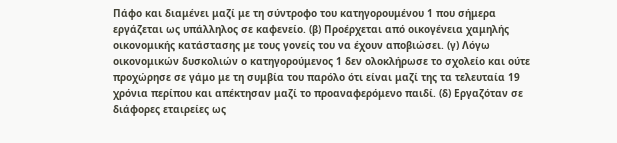Πάφο και διαμένει μαζί με τη σύντροφο του κατηγορουμένου 1 που σήμερα εργάζεται ως υπάλληλος σε καφενείο. (β) Προέρχεται από οικογένεια χαμηλής οικονομικής κατάστασης με τους γονείς του να έχουν αποβιώσει. (γ) Λόγω οικονομικών δυσκολιών ο κατηγορούμενος 1 δεν ολοκλήρωσε το σχολείο και ούτε προχώρησε σε γάμο με τη συμβία του παρόλο ότι είναι μαζί της τα τελευταία 19 χρόνια περίπου και απέκτησαν μαζί το προαναφερόμενο παιδί. (δ) Εργαζόταν σε διάφορες εταιρείες ως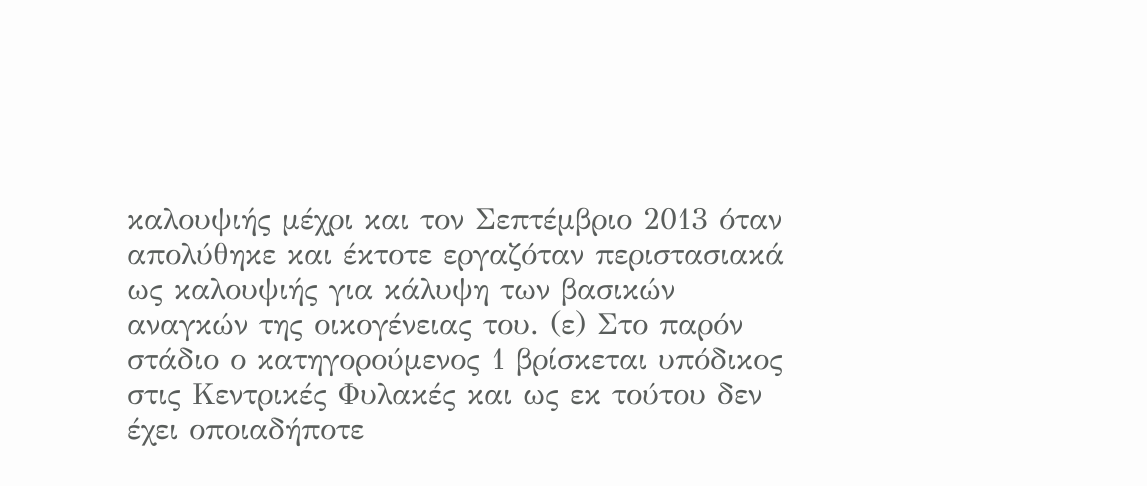καλουψιής μέχρι και τον Σεπτέμβριο 2013 όταν απολύθηκε και έκτοτε εργαζόταν περιστασιακά ως καλουψιής για κάλυψη των βασικών αναγκών της οικογένειας του. (ε) Στο παρόν στάδιο ο κατηγορούμενος 1 βρίσκεται υπόδικος στις Κεντρικές Φυλακές και ως εκ τούτου δεν έχει οποιαδήποτε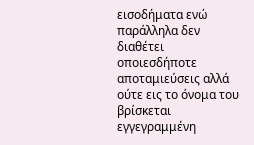εισοδήματα ενώ παράλληλα δεν διαθέτει οποιεσδήποτε αποταμιεύσεις αλλά ούτε εις το όνομα του βρίσκεται εγγεγραμμένη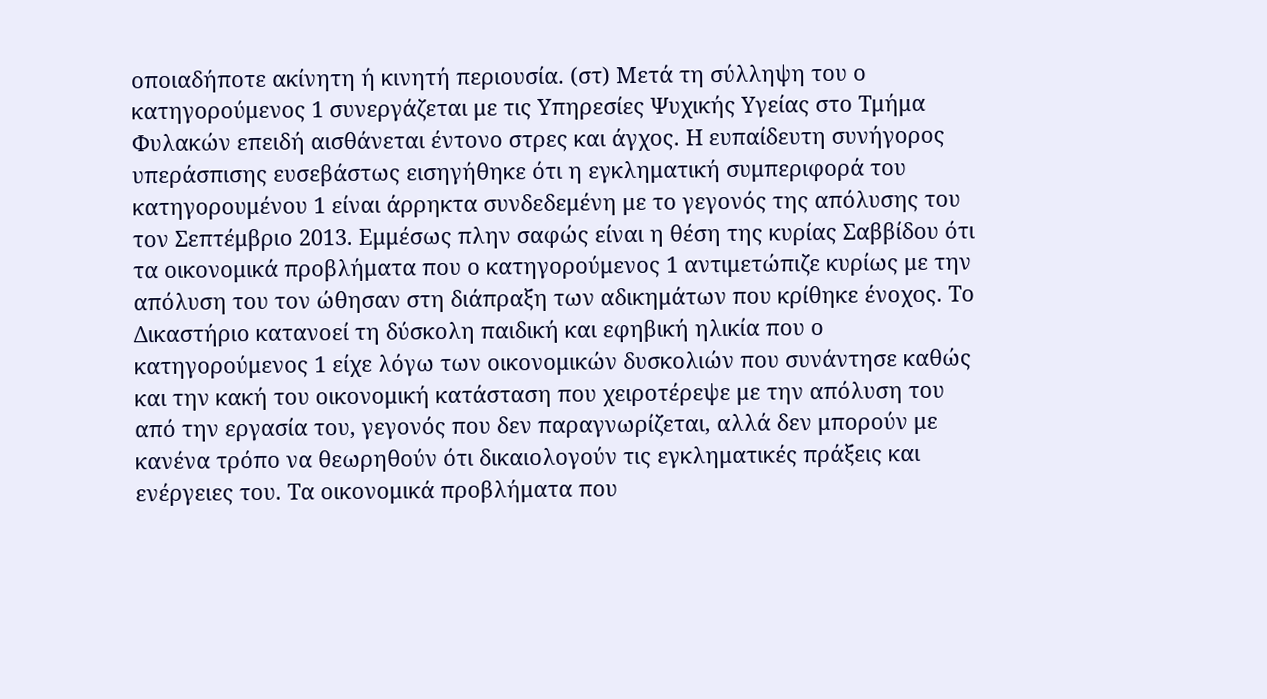οποιαδήποτε ακίνητη ή κινητή περιουσία. (στ) Μετά τη σύλληψη του ο κατηγορούμενος 1 συνεργάζεται με τις Υπηρεσίες Ψυχικής Υγείας στο Τμήμα Φυλακών επειδή αισθάνεται έντονο στρες και άγχος. Η ευπαίδευτη συνήγορος υπεράσπισης ευσεβάστως εισηγήθηκε ότι η εγκληματική συμπεριφορά του κατηγορουμένου 1 είναι άρρηκτα συνδεδεμένη με το γεγονός της απόλυσης του τον Σεπτέμβριο 2013. Εμμέσως πλην σαφώς είναι η θέση της κυρίας Σαββίδου ότι τα οικονομικά προβλήματα που ο κατηγορούμενος 1 αντιμετώπιζε κυρίως με την απόλυση του τον ώθησαν στη διάπραξη των αδικημάτων που κρίθηκε ένοχος. Το Δικαστήριο κατανοεί τη δύσκολη παιδική και εφηβική ηλικία που ο κατηγορούμενος 1 είχε λόγω των οικονομικών δυσκολιών που συνάντησε καθώς και την κακή του οικονομική κατάσταση που χειροτέρεψε με την απόλυση του από την εργασία του, γεγονός που δεν παραγνωρίζεται, αλλά δεν μπορούν με κανένα τρόπο να θεωρηθούν ότι δικαιολογούν τις εγκληματικές πράξεις και ενέργειες του. Τα οικονομικά προβλήματα που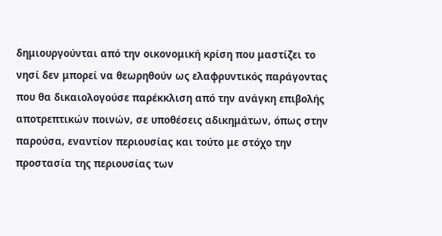δημιουργούνται από την οικονομική κρίση που μαστίζει το νησί δεν μπορεί να θεωρηθούν ως ελαφρυντικός παράγοντας που θα δικαιολογούσε παρέκκλιση από την ανάγκη επιβολής αποτρεπτικών ποινών, σε υποθέσεις αδικημάτων, όπως στην παρούσα, εναντίον περιουσίας και τούτο με στόχο την προστασία της περιουσίας των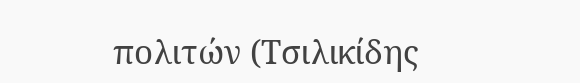πολιτών (Τσιλικίδης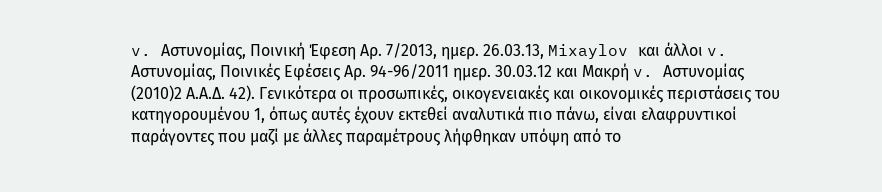v. Αστυνομίας, Ποινική Έφεση Αρ. 7/2013, ημερ. 26.03.13, Mixaylov και άλλοι v. Αστυνομίας, Ποινικές Εφέσεις Αρ. 94-96/2011 ημερ. 30.03.12 και Μακρή v. Αστυνομίας
(2010)2 Α.Α.Δ. 42). Γενικότερα οι προσωπικές, οικογενειακές και οικονομικές περιστάσεις του κατηγορουμένου 1, όπως αυτές έχουν εκτεθεί αναλυτικά πιο πάνω, είναι ελαφρυντικοί παράγοντες που μαζί με άλλες παραμέτρους λήφθηκαν υπόψη από το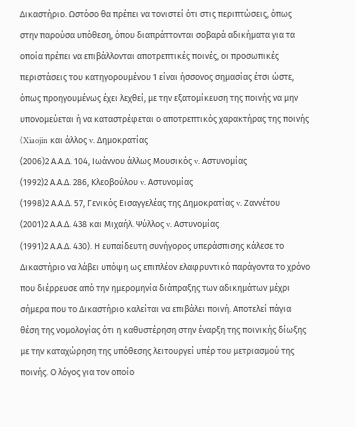Δικαστήριο. Ωστόσο θα πρέπει να τονιστεί ότι στις περιπτώσεις, όπως στην παρούσα υπόθεση, όπου διαπράττονται σοβαρά αδικήματα για τα οποία πρέπει να επιβάλλονται αποτρεπτικές ποινές, οι προσωπικές περιστάσεις του κατηγορουμένου 1 είναι ήσσονος σημασίας έτσι ώστε, όπως προηγουμένως έχει λεχθεί, με την εξατομίκευση της ποινής να μην υπονομεύεται ή να καταστρέφεται ο αποτρεπτικός χαρακτήρας της ποινής (Xiaojin και άλλος v. Δημοκρατίας
(2006)2 Α.Α.Δ. 104, Ιωάννου άλλως Μουσικός v. Αστυνομίας
(1992)2 Α.Α.Δ. 286, Κλεοβούλου v. Αστυνομίας
(1998)2 Α.Α.Δ. 57, Γενικός Εισαγγελέας της Δημοκρατίας v. Ζαννέτου
(2001)2 Α.Α.Δ. 438 και Μιχαήλ. Ψύλλος v. Αστυνομίας
(1991)2 Α.Α.Δ. 430). Η ευπαίδευτη συνήγορος υπεράσπισης κάλεσε το Δικαστήριο να λάβει υπόψη ως επιπλέον ελαφρυντικό παράγοντα το χρόνο που διέρρευσε από την ημερομηνία διάπραξης των αδικημάτων μέχρι σήμερα που το Δικαστήριο καλείται να επιβάλει ποινή. Αποτελεί πάγια θέση της νομολογίας ότι η καθυστέρηση στην έναρξη της ποινικής δίωξης με την καταχώρηση της υπόθεσης λειτουργεί υπέρ του μετριασμού της ποινής. Ο λόγος για τον οποίο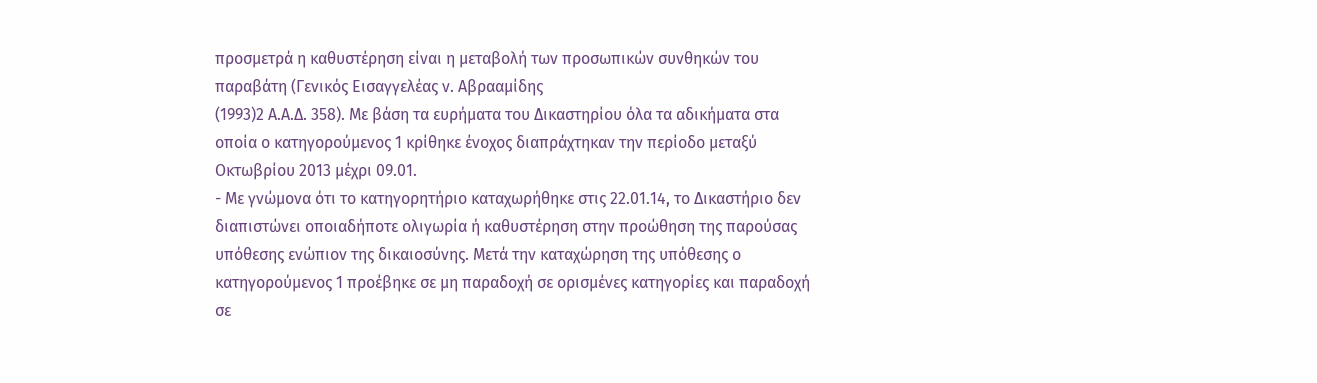προσμετρά η καθυστέρηση είναι η μεταβολή των προσωπικών συνθηκών του παραβάτη (Γενικός Εισαγγελέας ν. Αβρααμίδης
(1993)2 Α.Α.Δ. 358). Με βάση τα ευρήματα του Δικαστηρίου όλα τα αδικήματα στα οποία ο κατηγορούμενος 1 κρίθηκε ένοχος διαπράχτηκαν την περίοδο μεταξύ Οκτωβρίου 2013 μέχρι 09.01.
- Με γνώμονα ότι το κατηγορητήριο καταχωρήθηκε στις 22.01.14, το Δικαστήριο δεν διαπιστώνει οποιαδήποτε ολιγωρία ή καθυστέρηση στην προώθηση της παρούσας υπόθεσης ενώπιον της δικαιοσύνης. Μετά την καταχώρηση της υπόθεσης ο κατηγορούμενος 1 προέβηκε σε μη παραδοχή σε ορισμένες κατηγορίες και παραδοχή σε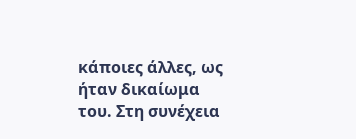κάποιες άλλες, ως ήταν δικαίωμα του. Στη συνέχεια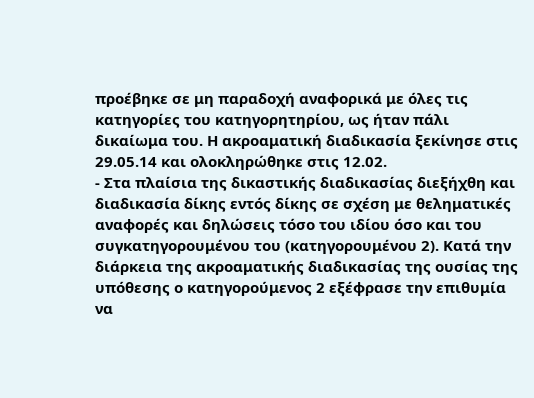προέβηκε σε μη παραδοχή αναφορικά με όλες τις κατηγορίες του κατηγορητηρίου, ως ήταν πάλι δικαίωμα του. Η ακροαματική διαδικασία ξεκίνησε στις 29.05.14 και ολοκληρώθηκε στις 12.02.
- Στα πλαίσια της δικαστικής διαδικασίας διεξήχθη και διαδικασία δίκης εντός δίκης σε σχέση με θεληματικές αναφορές και δηλώσεις τόσο του ιδίου όσο και του συγκατηγορουμένου του (κατηγορουμένου 2). Κατά την διάρκεια της ακροαματικής διαδικασίας της ουσίας της υπόθεσης ο κατηγορούμενος 2 εξέφρασε την επιθυμία να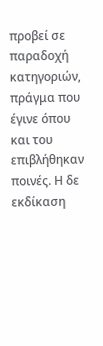προβεί σε παραδοχή κατηγοριών, πράγμα που έγινε όπου και του επιβλήθηκαν ποινές. Η δε εκδίκαση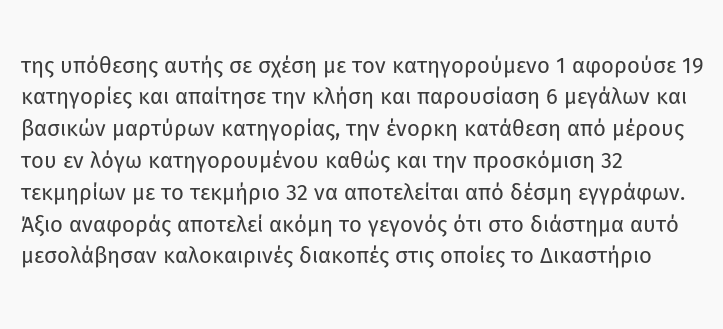της υπόθεσης αυτής σε σχέση με τον κατηγορούμενο 1 αφορούσε 19 κατηγορίες και απαίτησε την κλήση και παρουσίαση 6 μεγάλων και βασικών μαρτύρων κατηγορίας, την ένορκη κατάθεση από μέρους του εν λόγω κατηγορουμένου καθώς και την προσκόμιση 32 τεκμηρίων με το τεκμήριο 32 να αποτελείται από δέσμη εγγράφων. Άξιο αναφοράς αποτελεί ακόμη το γεγονός ότι στο διάστημα αυτό μεσολάβησαν καλοκαιρινές διακοπές στις οποίες το Δικαστήριο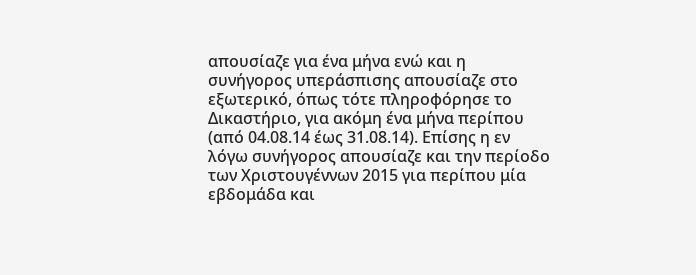απουσίαζε για ένα μήνα ενώ και η συνήγορος υπεράσπισης απουσίαζε στο εξωτερικό, όπως τότε πληροφόρησε το Δικαστήριο, για ακόμη ένα μήνα περίπου (από 04.08.14 έως 31.08.14). Επίσης η εν λόγω συνήγορος απουσίαζε και την περίοδο των Χριστουγέννων 2015 για περίπου μία εβδομάδα και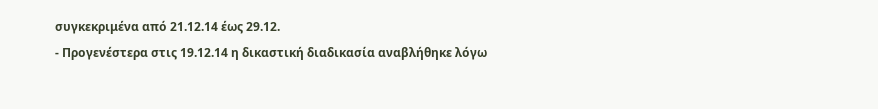συγκεκριμένα από 21.12.14 έως 29.12.
- Προγενέστερα στις 19.12.14 η δικαστική διαδικασία αναβλήθηκε λόγω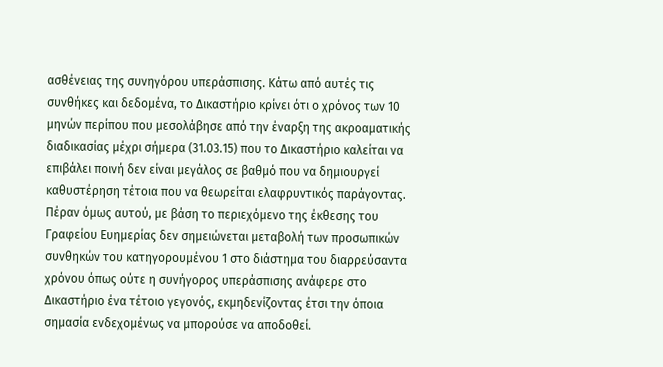ασθένειας της συνηγόρου υπεράσπισης. Κάτω από αυτές τις συνθήκες και δεδομένα, το Δικαστήριο κρίνει ότι ο χρόνος των 10 μηνών περίπου που μεσολάβησε από την έναρξη της ακροαματικής διαδικασίας μέχρι σήμερα (31.03.15) που το Δικαστήριο καλείται να επιβάλει ποινή δεν είναι μεγάλος σε βαθμό που να δημιουργεί καθυστέρηση τέτοια που να θεωρείται ελαφρυντικός παράγοντας. Πέραν όμως αυτού, με βάση το περιεχόμενο της έκθεσης του Γραφείου Ευημερίας δεν σημειώνεται μεταβολή των προσωπικών συνθηκών του κατηγορουμένου 1 στο διάστημα του διαρρεύσαντα χρόνου όπως ούτε η συνήγορος υπεράσπισης ανάφερε στο Δικαστήριο ένα τέτοιο γεγονός, εκμηδενίζοντας έτσι την όποια σημασία ενδεχομένως να μπορούσε να αποδοθεί.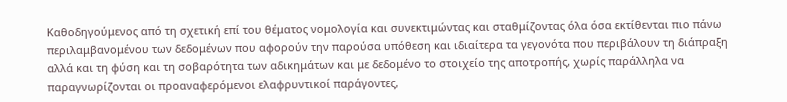Καθοδηγούμενος από τη σχετική επί του θέματος νομολογία και συνεκτιμώντας και σταθμίζοντας όλα όσα εκτίθενται πιο πάνω περιλαμβανομένου των δεδομένων που αφορούν την παρούσα υπόθεση και ιδιαίτερα τα γεγονότα που περιβάλουν τη διάπραξη αλλά και τη φύση και τη σοβαρότητα των αδικημάτων και με δεδομένο το στοιχείο της αποτροπής, χωρίς παράλληλα να παραγνωρίζονται οι προαναφερόμενοι ελαφρυντικοί παράγοντες,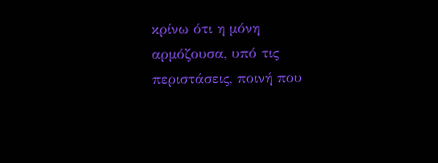κρίνω ότι η μόνη αρμόζουσα, υπό τις περιστάσεις, ποινή που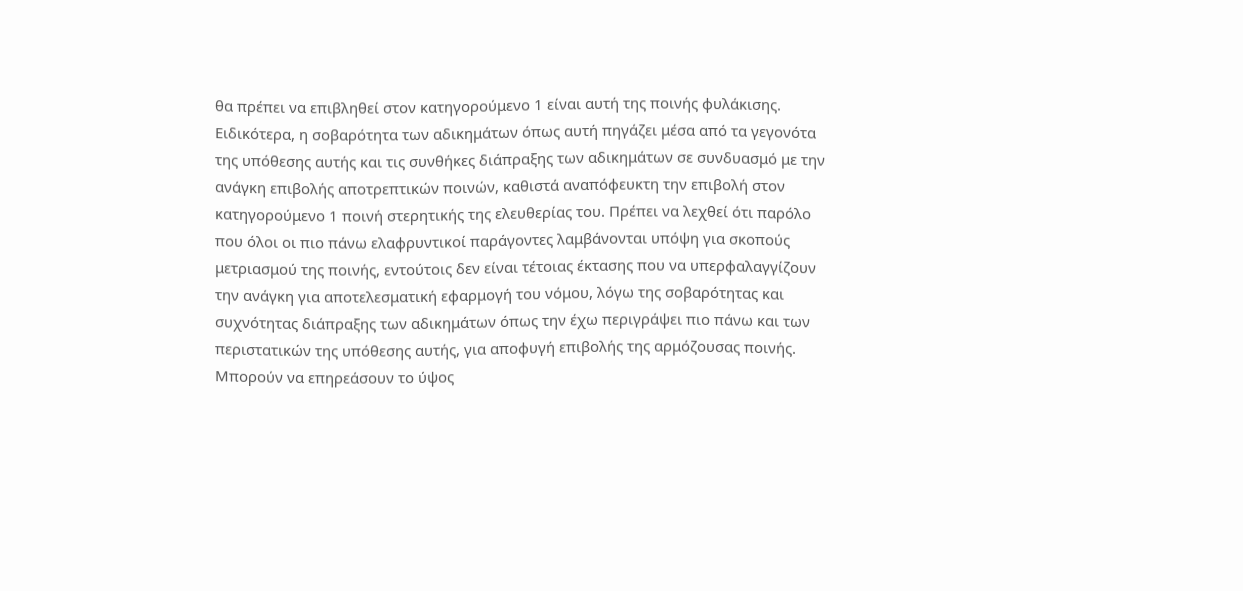θα πρέπει να επιβληθεί στον κατηγορούμενο 1 είναι αυτή της ποινής φυλάκισης. Ειδικότερα, η σοβαρότητα των αδικημάτων όπως αυτή πηγάζει μέσα από τα γεγονότα της υπόθεσης αυτής και τις συνθήκες διάπραξης των αδικημάτων σε συνδυασμό με την ανάγκη επιβολής αποτρεπτικών ποινών, καθιστά αναπόφευκτη την επιβολή στον κατηγορούμενο 1 ποινή στερητικής της ελευθερίας του. Πρέπει να λεχθεί ότι παρόλο που όλοι οι πιο πάνω ελαφρυντικοί παράγοντες λαμβάνονται υπόψη για σκοπούς μετριασμού της ποινής, εντούτοις δεν είναι τέτοιας έκτασης που να υπερφαλαγγίζουν την ανάγκη για αποτελεσματική εφαρμογή του νόμου, λόγω της σοβαρότητας και συχνότητας διάπραξης των αδικημάτων όπως την έχω περιγράψει πιο πάνω και των περιστατικών της υπόθεσης αυτής, για αποφυγή επιβολής της αρμόζουσας ποινής. Μπορούν να επηρεάσουν το ύψος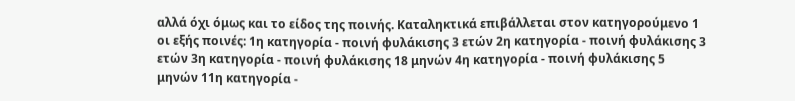αλλά όχι όμως και το είδος της ποινής. Καταληκτικά επιβάλλεται στον κατηγορούμενο 1 οι εξής ποινές: 1η κατηγορία - ποινή φυλάκισης 3 ετών 2η κατηγορία - ποινή φυλάκισης 3 ετών 3η κατηγορία - ποινή φυλάκισης 18 μηνών 4η κατηγορία - ποινή φυλάκισης 5 μηνών 11η κατηγορία -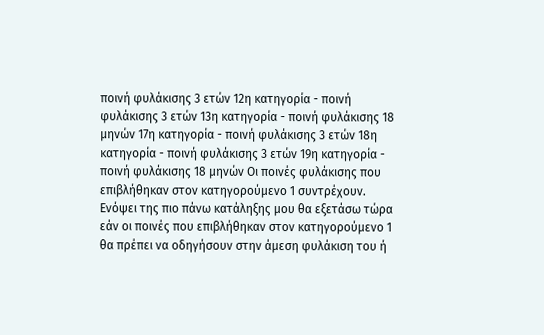ποινή φυλάκισης 3 ετών 12η κατηγορία - ποινή φυλάκισης 3 ετών 13η κατηγορία - ποινή φυλάκισης 18 μηνών 17η κατηγορία - ποινή φυλάκισης 3 ετών 18η κατηγορία - ποινή φυλάκισης 3 ετών 19η κατηγορία - ποινή φυλάκισης 18 μηνών Οι ποινές φυλάκισης που επιβλήθηκαν στον κατηγορούμενο 1 συντρέχουν. Ενόψει της πιο πάνω κατάληξης μου θα εξετάσω τώρα εάν οι ποινές που επιβλήθηκαν στον κατηγορούμενο 1 θα πρέπει να οδηγήσουν στην άμεση φυλάκιση του ή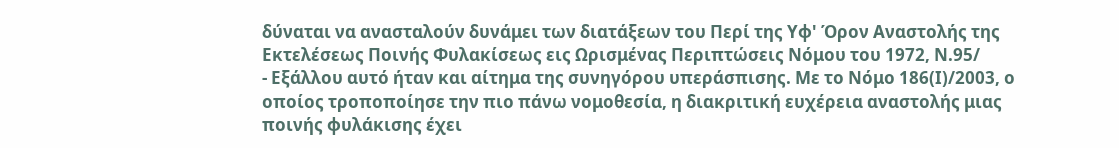δύναται να ανασταλούν δυνάμει των διατάξεων του Περί της Υφ' Όρον Αναστολής της Εκτελέσεως Ποινής Φυλακίσεως εις Ωρισμένας Περιπτώσεις Νόμου του 1972, Ν.95/
- Εξάλλου αυτό ήταν και αίτημα της συνηγόρου υπεράσπισης. Με το Νόμο 186(Ι)/2003, ο οποίος τροποποίησε την πιο πάνω νομοθεσία, η διακριτική ευχέρεια αναστολής μιας ποινής φυλάκισης έχει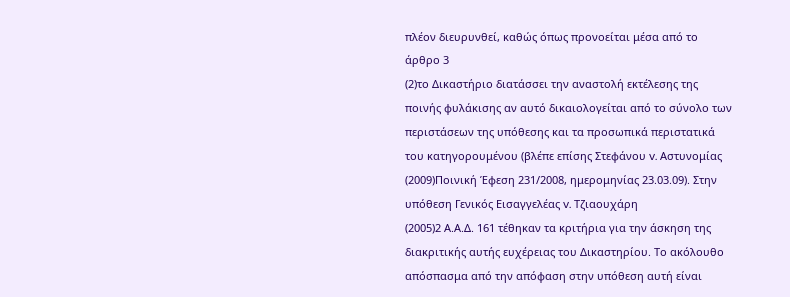πλέον διευρυνθεί, καθώς όπως προνοείται μέσα από το άρθρο 3
(2)το Δικαστήριο διατάσσει την αναστολή εκτέλεσης της ποινής φυλάκισης αν αυτό δικαιολογείται από το σύνολο των περιστάσεων της υπόθεσης και τα προσωπικά περιστατικά του κατηγορουμένου (βλέπε επίσης Στεφάνου v. Αστυνομίας
(2009)Ποινική Έφεση 231/2008, ημερομηνίας 23.03.09). Στην υπόθεση Γενικός Εισαγγελέας v. Τζιαουχάρη
(2005)2 Α.Α.Δ. 161 τέθηκαν τα κριτήρια για την άσκηση της διακριτικής αυτής ευχέρειας του Δικαστηρίου. Το ακόλουθο απόσπασμα από την απόφαση στην υπόθεση αυτή είναι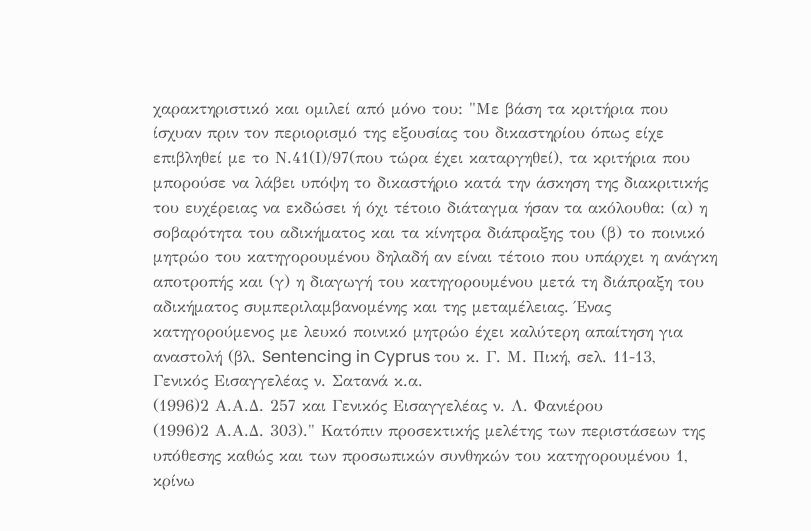χαρακτηριστικό και ομιλεί από μόνο του: "Με βάση τα κριτήρια που ίσχυαν πριν τον περιορισμό της εξουσίας του δικαστηρίου όπως είχε επιβληθεί με το Ν.41(Ι)/97(που τώρα έχει καταργηθεί), τα κριτήρια που μπορούσε να λάβει υπόψη το δικαστήριο κατά την άσκηση της διακριτικής του ευχέρειας να εκδώσει ή όχι τέτοιο διάταγμα ήσαν τα ακόλουθα: (α) η σοβαρότητα του αδικήματος και τα κίνητρα διάπραξης του (β) το ποινικό μητρώο του κατηγορουμένου δηλαδή αν είναι τέτοιο που υπάρχει η ανάγκη αποτροπής και (γ) η διαγωγή του κατηγορουμένου μετά τη διάπραξη του αδικήματος συμπεριλαμβανομένης και της μεταμέλειας. Ένας κατηγορούμενος με λευκό ποινικό μητρώο έχει καλύτερη απαίτηση για αναστολή (βλ. Sentencing in Cyprus του κ. Γ. Μ. Πική, σελ. 11-13, Γενικός Εισαγγελέας ν. Σατανά κ.α.
(1996)2 Α.Α.Δ. 257 και Γενικός Εισαγγελέας ν. Λ. Φανιέρου
(1996)2 Α.Α.Δ. 303)." Κατόπιν προσεκτικής μελέτης των περιστάσεων της υπόθεσης καθώς και των προσωπικών συνθηκών του κατηγορουμένου 1, κρίνω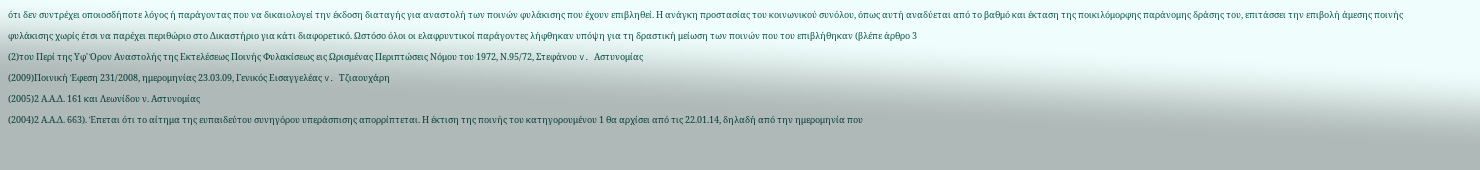ότι δεν συντρέχει οποιοσδήποτε λόγος ή παράγοντας που να δικαιολογεί την έκδοση διαταγής για αναστολή των ποινών φυλάκισης που έχουν επιβληθεί. Η ανάγκη προστασίας του κοινωνικού συνόλου, όπως αυτή αναδύεται από το βαθμό και έκταση της ποικιλόμορφης παράνομης δράσης του, επιτάσσει την επιβολή άμεσης ποινής φυλάκισης χωρίς έτσι να παρέχει περιθώριο στο Δικαστήριο για κάτι διαφορετικό. Ωστόσο όλοι οι ελαφρυντικοί παράγοντες λήφθηκαν υπόψη για τη δραστική μείωση των ποινών που του επιβλήθηκαν (βλέπε άρθρο 3
(2)του Περί της Υφ' Όρον Αναστολής της Εκτελέσεως Ποινής Φυλακίσεως εις Ωρισμένας Περιπτώσεις Νόμου του 1972, Ν.95/72, Στεφάνου v. Αστυνομίας
(2009)Ποινική Έφεση 231/2008, ημερομηνίας 23.03.09, Γενικός Εισαγγελέας v. Τζιαουχάρη
(2005)2 Α.Α.Δ. 161 και Λεωνίδου ν. Αστυνομίας
(2004)2 Α.Α.Δ. 663). Έπεται ότι το αίτημα της ευπαιδεύτου συνηγόρου υπεράσπισης απορρίπτεται. Η έκτιση της ποινής του κατηγορουμένου 1 θα αρχίσει από τις 22.01.14, δηλαδή από την ημερομηνία που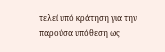τελεί υπό κράτηση για την παρούσα υπόθεση ως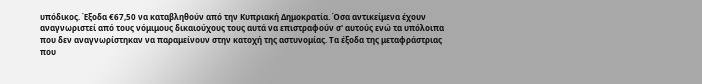υπόδικος. Έξοδα €67,50 να καταβληθούν από την Κυπριακή Δημοκρατία. Όσα αντικείμενα έχουν αναγνωριστεί από τους νόμιμους δικαιούχους τους αυτά να επιστραφούν σ' αυτούς ενώ τα υπόλοιπα που δεν αναγνωρίστηκαν να παραμείνουν στην κατοχή της αστυνομίας. Τα έξοδα της μεταφράστριας που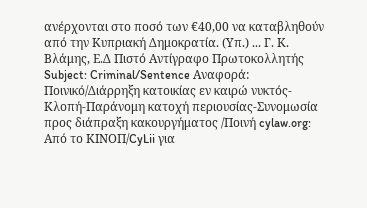ανέρχονται στο ποσό των €40,00 να καταβληθούν από την Κυπριακή Δημοκρατία. (Υπ.) ... Γ. Κ. Βλάμης, Ε.Δ Πιστό Αντίγραφο Πρωτοκολλητής Subject: Criminal/Sentence Αναφορά: Ποινικό/Διάρρηξη κατοικίας εν καιρώ νυκτός-Κλοπή-Παράνομη κατοχή περιουσίας-Συνομωσία προς διάπραξη κακουργήματος /Ποινή cylaw.org: Από το ΚΙΝOΠ/CyLii για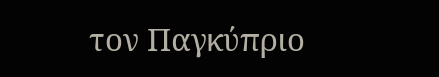τον Παγκύπριο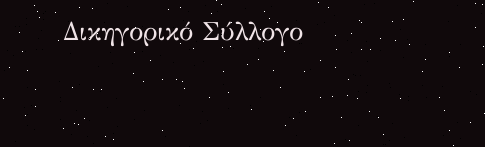Δικηγορικό Σύλλογο